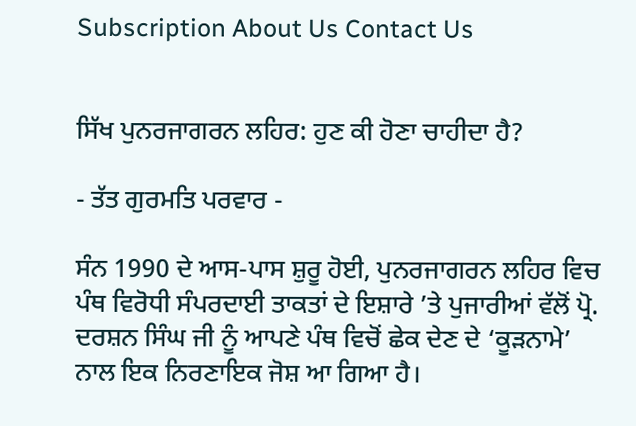Subscription About Us Contact Us


ਸਿੱਖ ਪੁਨਰਜਾਗਰਨ ਲਹਿਰ: ਹੁਣ ਕੀ ਹੋਣਾ ਚਾਹੀਦਾ ਹੈ?

- ਤੱਤ ਗੁਰਮਤਿ ਪਰਵਾਰ -

ਸੰਨ 1990 ਦੇ ਆਸ-ਪਾਸ ਸ਼ੁਰੂ ਹੋਈ, ਪੁਨਰਜਾਗਰਨ ਲਹਿਰ ਵਿਚ ਪੰਥ ਵਿਰੋਧੀ ਸੰਪਰਦਾਈ ਤਾਕਤਾਂ ਦੇ ਇਸ਼ਾਰੇ ’ਤੇ ਪੁਜਾਰੀਆਂ ਵੱਲੋਂ ਪ੍ਰੋ. ਦਰਸ਼ਨ ਸਿੰਘ ਜੀ ਨੂੰ ਆਪਣੇ ਪੰਥ ਵਿਚੋਂ ਛੇਕ ਦੇਣ ਦੇ ‘ਕੂੜਨਾਮੇ’ ਨਾਲ ਇਕ ਨਿਰਣਾਇਕ ਜੋਸ਼ ਆ ਗਿਆ ਹੈ।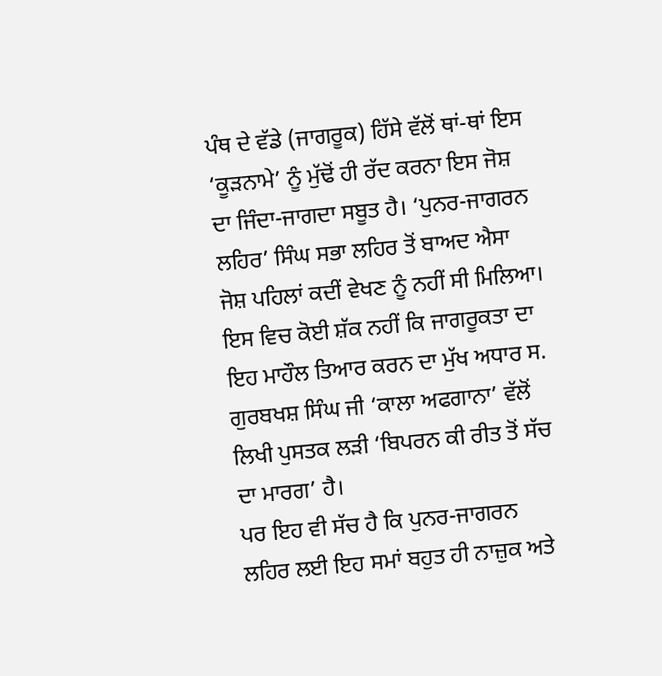ਪੰਥ ਦੇ ਵੱਡੇ (ਜਾਗਰੂਕ) ਹਿੱਸੇ ਵੱਲੋਂ ਥਾਂ-ਥਾਂ ਇਸ ‘ਕੂੜਨਾਮੇ’ ਨੂੰ ਮੁੱਢੋਂ ਹੀ ਰੱਦ ਕਰਨਾ ਇਸ ਜੋਸ਼ ਦਾ ਜਿੰਦਾ-ਜਾਗਦਾ ਸਬੂਤ ਹੈ। ‘ਪੁਨਰ-ਜਾਗਰਨ ਲਹਿਰ’ ਸਿੰਘ ਸਭਾ ਲਹਿਰ ਤੋਂ ਬਾਅਦ ਐਸਾ ਜੋਸ਼ ਪਹਿਲਾਂ ਕਦੀਂ ਵੇਖਣ ਨੂੰ ਨਹੀਂ ਸੀ ਮਿਲਿਆ। ਇਸ ਵਿਚ ਕੋਈ ਸ਼ੱਕ ਨਹੀਂ ਕਿ ਜਾਗਰੂਕਤਾ ਦਾ ਇਹ ਮਾਹੌਲ ਤਿਆਰ ਕਰਨ ਦਾ ਮੁੱਖ ਅਧਾਰ ਸ. ਗੁਰਬਖਸ਼ ਸਿੰਘ ਜੀ ‘ਕਾਲਾ ਅਫਗਾਨਾ’ ਵੱਲੋਂ ਲਿਖੀ ਪੁਸਤਕ ਲੜੀ ‘ਬਿਪਰਨ ਕੀ ਰੀਤ ਤੋਂ ਸੱਚ ਦਾ ਮਾਰਗ’ ਹੈ।
ਪਰ ਇਹ ਵੀ ਸੱਚ ਹੈ ਕਿ ਪੁਨਰ-ਜਾਗਰਨ ਲਹਿਰ ਲਈ ਇਹ ਸਮਾਂ ਬਹੁਤ ਹੀ ਨਾਜ਼ੁਕ ਅਤੇ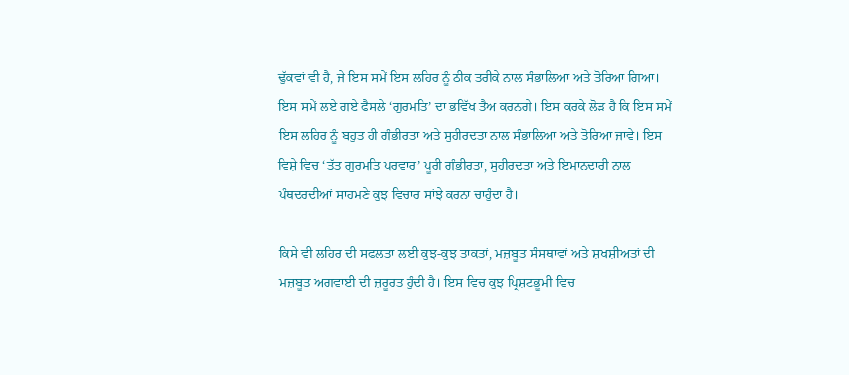ਢੁੱਕਵਾਂ ਵੀ ਹੈ, ਜੇ ਇਸ ਸਮੇਂ ਇਸ ਲਹਿਰ ਨੂੰ ਠੀਕ ਤਰੀਕੇ ਨਾਲ ਸੰਭਾਲਿਆ ਅਤੇ ਤੋਰਿਆ ਗਿਆ। ਇਸ ਸਮੇਂ ਲਏ ਗਏ ਫੈਸਲੇ ‘ਗੁਰਮਤਿ’ ਦਾ ਭਵਿੱਖ ਤੈਅ ਕਰਨਗੇ। ਇਸ ਕਰਕੇ ਲੋੜ ਹੈ ਕਿ ਇਸ ਸਮੇਂ ਇਸ ਲਹਿਰ ਨੂੰ ਬਹੁਤ ਹੀ ਗੰਭੀਰਤਾ ਅਤੇ ਸੁਹੀਰਦਤਾ ਨਾਲ ਸੰਭਾਲਿਆ ਅਤੇ ਤੋਰਿਆ ਜਾਵੇ। ਇਸ ਵਿਸ਼ੇ ਵਿਚ ‘ਤੱਤ ਗੁਰਮਤਿ ਪਰਵਾਰ’ ਪੂਰੀ ਗੰਭੀਰਤਾ, ਸੁਹੀਰਦਤਾ ਅਤੇ ਇਮਾਨਦਾਰੀ ਨਾਲ ਪੰਥਦਰਦੀਆਂ ਸਾਹਮਣੇ ਕੁਝ ਵਿਚਾਰ ਸਾਂਝੇ ਕਰਨਾ ਚਾਹੁੰਦਾ ਹੈ।

ਕਿਸੇ ਵੀ ਲਹਿਰ ਦੀ ਸਫਲਤਾ ਲਈ ਕੁਝ-ਕੁਝ ਤਾਕਤਾਂ, ਮਜ਼ਬੂਤ ਸੰਸਥਾਵਾਂ ਅਤੇ ਸ਼ਖਸ਼ੀਅਤਾਂ ਦੀ ਮਜ਼ਬੂਤ ਅਗਵਾਈ ਦੀ ਜ਼ਰੂਰਤ ਹੁੰਦੀ ਹੈ। ਇਸ ਵਿਚ ਕੁਝ ਪ੍ਰਿਸ਼ਟਭੂਮੀ ਵਿਚ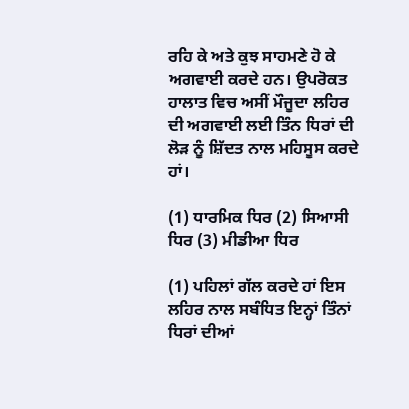ਰਹਿ ਕੇ ਅਤੇ ਕੁਝ ਸਾਹਮਣੇ ਹੋ ਕੇ ਅਗਵਾਈ ਕਰਦੇ ਹਨ। ਉਪਰੋਕਤ ਹਾਲਾਤ ਵਿਚ ਅਸੀਂ ਮੌਜੂਦਾ ਲਹਿਰ ਦੀ ਅਗਵਾਈ ਲਈ ਤਿੰਨ ਧਿਰਾਂ ਦੀ ਲੋੜ ਨੂੰ ਸ਼ਿੱਦਤ ਨਾਲ ਮਹਿਸੂਸ ਕਰਦੇ ਹਾਂ।

(1) ਧਾਰਮਿਕ ਧਿਰ (2) ਸਿਆਸੀ ਧਿਰ (3) ਮੀਡੀਆ ਧਿਰ

(1) ਪਹਿਲਾਂ ਗੱਲ ਕਰਦੇ ਹਾਂ ਇਸ ਲਹਿਰ ਨਾਲ ਸਬੰਧਿਤ ਇਨ੍ਹਾਂ ਤਿੰਨਾਂ ਧਿਰਾਂ ਦੀਆਂ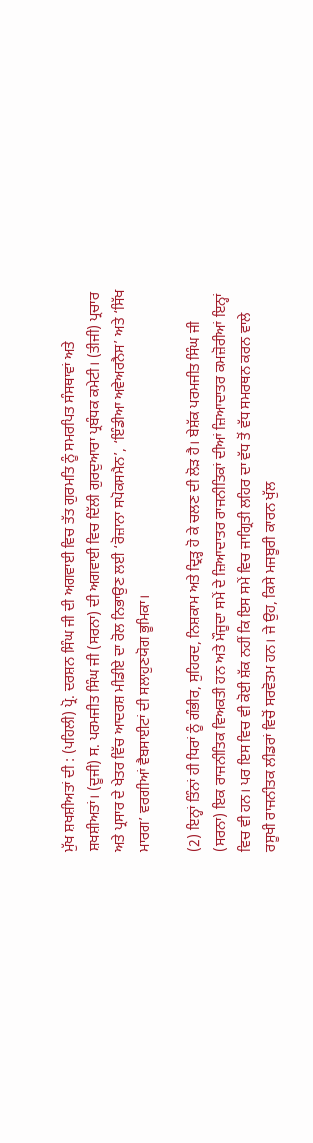ਮੁੱਖ ਸ਼ਖਸ਼ੀਅਤਾਂ ਦੀ : (ਪਹਿਲੀ) ਪ੍ਰੋ. ਦਰਸ਼ਨ ਸਿੰਘ ਜੀ ਦੀ ਅਗਵਾਈ ਵਿਚ ਤੱਤ ਗੁਰਮਤਿ ਨੂੰ ਸਮਰਪਿਤ ਸੰਸਥਾਵਾਂ ਅਤੇ ਸ਼ਖਸ਼ੀਅਤਾਂ। (ਦੂਜੀ) ਸ. ਪਰਮਜੀਤ ਸਿੰਘ ਜੀ (ਸਰਨਾ) ਦੀ ਅਗਵਾਈ ਵਿਚ ਦਿੱਲੀ ਗੁਰਦੁਆਰਾ ਪ੍ਰਬੰਧਕ ਕਮੇਟੀ। (ਤੀਜੀ) ਪ੍ਰਚਾਰ ਅਤੇ ਪ੍ਰਸਾਰ ਦੇ ਖੇਤਰ ਵਿੱਚ ਆਦਰਸ਼ ਮੀਡੀਏ ਦਾ ਰੋਲ ਨਿਭਾਉਣ ਲਈ ‘ਰੋਜ਼ਾਨਾ ਸਪੋਕਸਮੈਨ’, ‘ਇੰਡੀਆ ਅਵੇਅਰਨੈਸ’ ਅਤੇ ‘ਸਿੱਖ ਮਾਰਗ’ ਵਰਗੀਆਂ ਵੈਬਸਾਈਟਾਂ ਦੀ ਸਲਾਹੁਣਯੋਗ ਭੂਮਿਕਾ।

(2) ਇਨ੍ਹਾਂ ਤਿੰਨਾਂ ਹੀ ਧਿਰਾਂ ਨੂੰ ਗੰਭੀਰ, ਸੁਹਿਰਦ, ਨਿਸ਼ਕਾਮ ਅਤੇ ਦ੍ਰਿੜ੍ਹ ਹੋ ਕੇ ਚਲਣ ਦੀ ਲੋੜ ਹੈ। ਬੇਸ਼ੱਕ ਪਰਮਜੀਤ ਸਿੰਘ ਜੀ (ਸਰਨਾ) ਇਕ ਰਾਜਨੀਤਿਕ ਵਿਅਕਤੀ ਹਨ ਅਤੇ ਮੌਜੂਦਾ ਸਮੇਂ ਦੇ ਜ਼ਿਆਦਾਤਰ ਰਾਜਨੀਤਿਕਾਂ ਦੀਆਂ ਜ਼ਿਆਦਾਤਰ ਕਮਜ਼ੋਰੀਆਂ ਇਨ੍ਹਾਂ ਵਿਚ ਵੀ ਹਨ। ਪਰ ਇਸ ਵਿਚ ਵੀ ਕੋਈ ਸ਼ੱਕ ਨਹੀਂ ਕਿ ਇਸ ਸਮੇਂ ਵਿਚ ਜਾਗ੍ਰਿਤੀ ਲਹਿਰ ਦਾ ਵੱਧ ਤੋਂ ਵੱਧ ਸਮਰਥਨ ਕਰਨ ਵਾਲੇ ਰਸੂਖੀ ਰਾਜਨੀਤਕ ਲੀਡਰਾਂ ਵਿਚੋਂ ਸਰਵੋਤਮ ਹਨ। ਜੇ ਉਹ, ਕਿਸੇ ਮਜਬੂਰੀ ਕਾਰਨ ਖੁੱਲ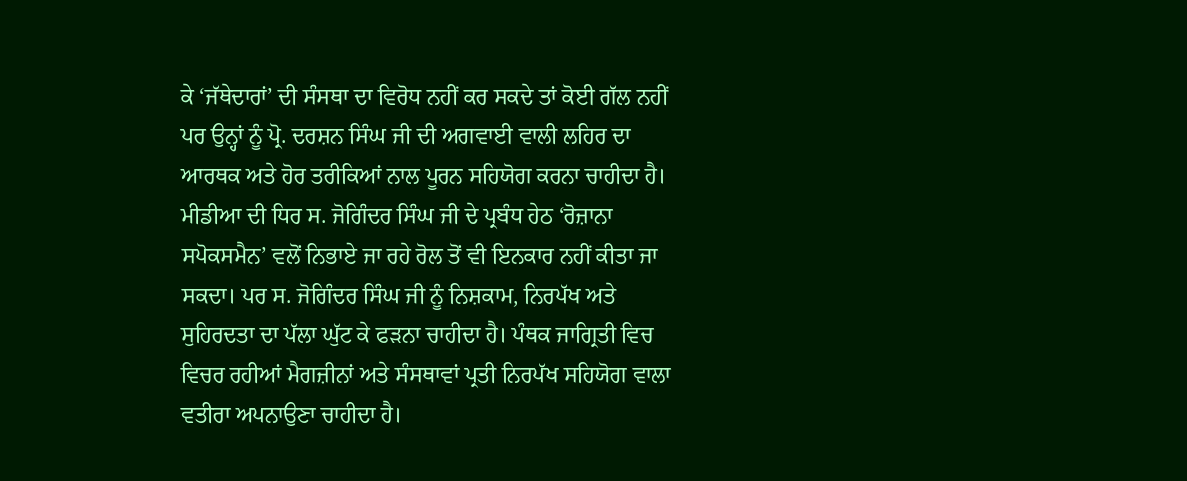ਕੇ ‘ਜੱਥੇਦਾਰਾਂ’ ਦੀ ਸੰਸਥਾ ਦਾ ਵਿਰੋਧ ਨਹੀਂ ਕਰ ਸਕਦੇ ਤਾਂ ਕੋਈ ਗੱਲ ਨਹੀਂ ਪਰ ਉਨ੍ਹਾਂ ਨੂੰ ਪ੍ਰੋ. ਦਰਸ਼ਨ ਸਿੰਘ ਜੀ ਦੀ ਅਗਵਾਈ ਵਾਲੀ ਲਹਿਰ ਦਾ ਆਰਥਕ ਅਤੇ ਹੋਰ ਤਰੀਕਿਆਂ ਨਾਲ ਪੂਰਨ ਸਹਿਯੋਗ ਕਰਨਾ ਚਾਹੀਦਾ ਹੈ। ਮੀਡੀਆ ਦੀ ਧਿਰ ਸ. ਜੋਗਿੰਦਰ ਸਿੰਘ ਜੀ ਦੇ ਪ੍ਰਬੰਧ ਹੇਠ ‘ਰੋਜ਼ਾਨਾ ਸਪੋਕਸਮੈਨ’ ਵਲੋਂ ਨਿਭਾਏ ਜਾ ਰਹੇ ਰੋਲ ਤੋਂ ਵੀ ਇਨਕਾਰ ਨਹੀਂ ਕੀਤਾ ਜਾ ਸਕਦਾ। ਪਰ ਸ. ਜੋਗਿੰਦਰ ਸਿੰਘ ਜੀ ਨੂੰ ਨਿਸ਼ਕਾਮ, ਨਿਰਪੱਖ ਅਤੇ ਸੁਹਿਰਦਤਾ ਦਾ ਪੱਲਾ ਘੁੱਟ ਕੇ ਫੜਨਾ ਚਾਹੀਦਾ ਹੈ। ਪੰਥਕ ਜਾਗ੍ਰਿਤੀ ਵਿਚ ਵਿਚਰ ਰਹੀਆਂ ਮੈਗਜ਼ੀਨਾਂ ਅਤੇ ਸੰਸਥਾਵਾਂ ਪ੍ਰਤੀ ਨਿਰਪੱਖ ਸਹਿਯੋਗ ਵਾਲਾ ਵਤੀਰਾ ਅਪਨਾਉਣਾ ਚਾਹੀਦਾ ਹੈ।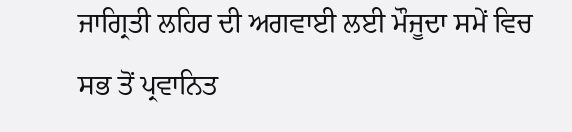ਜਾਗ੍ਰਿਤੀ ਲਹਿਰ ਦੀ ਅਗਵਾਈ ਲਈ ਮੌਜੂਦਾ ਸਮੇਂ ਵਿਚ ਸਭ ਤੋਂ ਪ੍ਰਵਾਨਿਤ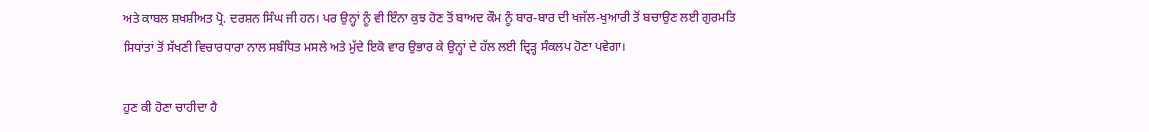ਅਤੇ ਕਾਬਲ ਸ਼ਖਸ਼ੀਅਤ ਪ੍ਰੋ. ਦਰਸ਼ਨ ਸਿੰਘ ਜੀ ਹਨ। ਪਰ ਉਨ੍ਹਾਂ ਨੂੰ ਵੀ ਇੰਨਾ ਕੁਝ ਹੋਣ ਤੋਂ ਬਾਅਦ ਕੌਮ ਨੂੰ ਬਾਰ-ਬਾਰ ਦੀ ਖਜੱਲ-ਖੁਆਰੀ ਤੋਂ ਬਚਾਉਣ ਲਈ ਗੁਰਮਤਿ ਸਿਧਾਂਤਾਂ ਤੋਂ ਸੱਖਣੀ ਵਿਚਾਰਧਾਰਾ ਨਾਲ ਸਬੰਧਿਤ ਮਸਲੇ ਅਤੇ ਮੁੱਦੇ ਇਕੋ ਵਾਰ ਉਭਾਰ ਕੇ ਉਨ੍ਹਾਂ ਦੇ ਹੱਲ ਲਈ ਦ੍ਰਿੜ੍ਹ ਸੰਕਲਪ ਹੋਣਾ ਪਵੇਗਾ।

ਹੁਣ ਕੀ ਹੋਣਾ ਚਾਹੀਦਾ ਹੈ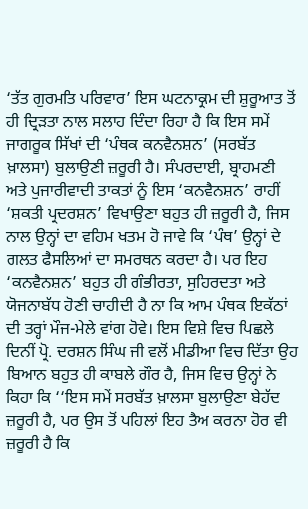‘ਤੱਤ ਗੁਰਮਤਿ ਪਰਿਵਾਰ’ ਇਸ ਘਟਨਾਕ੍ਰਮ ਦੀ ਸ਼ੁਰੂਆਤ ਤੋਂ ਹੀ ਦ੍ਰਿੜਤਾ ਨਾਲ ਸਲਾਹ ਦਿੰਦਾ ਰਿਹਾ ਹੈ ਕਿ ਇਸ ਸਮੇਂ ਜਾਗਰੂਕ ਸਿੱਖਾਂ ਦੀ ‘ਪੰਥਕ ਕਨਵੈਨਸ਼ਨ’ (ਸਰਬੱਤ ਖ਼ਾਲਸਾ) ਬੁਲਾਉਣੀ ਜ਼ਰੂਰੀ ਹੈ। ਸੰਪਰਦਾਈ, ਬ੍ਰਾਹਮਣੀ ਅਤੇ ਪੁਜਾਰੀਵਾਦੀ ਤਾਕਤਾਂ ਨੂੰ ਇਸ ‘ਕਨਵੈਨਸ਼ਨ’ ਰਾਹੀਂ ‘ਸ਼ਕਤੀ ਪ੍ਰਦਰਸ਼ਨ’ ਵਿਖਾਉਣਾ ਬਹੁਤ ਹੀ ਜ਼ਰੂਰੀ ਹੈ, ਜਿਸ ਨਾਲ ਉਨ੍ਹਾਂ ਦਾ ਵਹਿਮ ਖਤਮ ਹੋ ਜਾਵੇ ਕਿ ‘ਪੰਥ’ ਉਨ੍ਹਾਂ ਦੇ ਗਲਤ ਫੈਸਲਿਆਂ ਦਾ ਸਮਰਥਨ ਕਰਦਾ ਹੈ। ਪਰ ਇਹ ‘ਕਨਵੈਨਸ਼ਨ’ ਬਹੁਤ ਹੀ ਗੰਭੀਰਤਾ, ਸੁਹਿਰਦਤਾ ਅਤੇ ਯੋਜਨਾਬੱਧ ਹੋਣੀ ਚਾਹੀਦੀ ਹੈ ਨਾ ਕਿ ਆਮ ਪੰਥਕ ਇਕੱਠਾਂ ਦੀ ਤਰ੍ਹਾਂ ਮੌਜ-ਮੇਲੇ ਵਾਂਗ ਹੋਵੇ। ਇਸ ਵਿਸ਼ੇ ਵਿਚ ਪਿਛਲੇ ਦਿਨੀਂ ਪ੍ਰੋ. ਦਰਸ਼ਨ ਸਿੰਘ ਜੀ ਵਲੋਂ ਮੀਡੀਆ ਵਿਚ ਦਿੱਤਾ ਉਹ ਬਿਆਨ ਬਹੁਤ ਹੀ ਕਾਬਲੇ ਗੌਰ ਹੈ, ਜਿਸ ਵਿਚ ਉਨ੍ਹਾਂ ਨੇ ਕਿਹਾ ਕਿ ‘‘ਇਸ ਸਮੇਂ ਸਰਬੱਤ ਖ਼ਾਲਸਾ ਬੁਲਾਉਣਾ ਬੇਹੱਦ ਜ਼ਰੂਰੀ ਹੈ, ਪਰ ਉਸ ਤੋਂ ਪਹਿਲਾਂ ਇਹ ਤੈਅ ਕਰਨਾ ਹੋਰ ਵੀ ਜ਼ਰੂਰੀ ਹੈ ਕਿ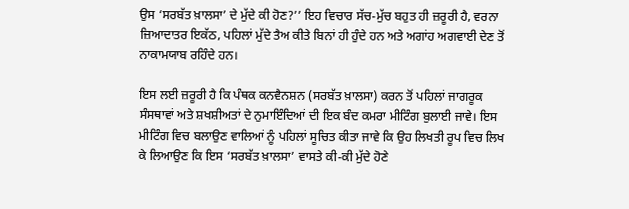ਉਸ ‘ਸਰਬੱਤ ਖ਼ਾਲਸਾ’ ਦੇ ਮੁੱਦੇ ਕੀ ਹੋਣ?’’ ਇਹ ਵਿਚਾਰ ਸੱਚ-ਮੁੱਚ ਬਹੁਤ ਹੀ ਜ਼ਰੂਰੀ ਹੈ, ਵਰਨਾ ਜ਼ਿਆਦਾਤਰ ਇਕੱਠ, ਪਹਿਲਾਂ ਮੁੱਦੇ ਤੈਅ ਕੀਤੇ ਬਿਨਾਂ ਹੀ ਹੁੰਦੇ ਹਨ ਅਤੇ ਅਗਾਂਹ ਅਗਵਾਈ ਦੇਣ ਤੋਂ ਨਾਕਾਮਯਾਬ ਰਹਿੰਦੇ ਹਨ।

ਇਸ ਲਈ ਜ਼ਰੂਰੀ ਹੈ ਕਿ ਪੰਥਕ ਕਨਵੈਨਸ਼ਨ (ਸਰਬੱਤ ਖ਼ਾਲਸਾ) ਕਰਨ ਤੋਂ ਪਹਿਲਾਂ ਜਾਗਰੂਕ ਸੰਸਥਾਵਾਂ ਅਤੇ ਸ਼ਖਸ਼ੀਅਤਾਂ ਦੇ ਨੁਮਾਇੰਦਿਆਂ ਦੀ ਇਕ ਬੰਦ ਕਮਰਾ ਮੀਟਿੰਗ ਬੁਲਾਈ ਜਾਵੇ। ਇਸ ਮੀਟਿੰਗ ਵਿਚ ਬਲਾਉਣ ਵਾਲਿਆਂ ਨੂੰ ਪਹਿਲਾਂ ਸੂਚਿਤ ਕੀਤਾ ਜਾਵੇ ਕਿ ਉਹ ਲਿਖਤੀ ਰੂਪ ਵਿਚ ਲਿਖ ਕੇ ਲਿਆਉਣ ਕਿ ਇਸ ‘ਸਰਬੱਤ ਖ਼ਾਲਸਾ’ ਵਾਸਤੇ ਕੀ-ਕੀ ਮੁੱਦੇ ਹੋਣੇ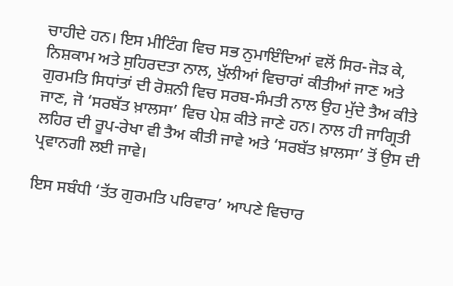ਚਾਹੀਦੇ ਹਨ। ਇਸ ਮੀਟਿੰਗ ਵਿਚ ਸਭ ਨੁਮਾਇੰਦਿਆਂ ਵਲੋਂ ਸਿਰ-ਜੋੜ ਕੇ, ਨਿਸ਼ਕਾਮ ਅਤੇ ਸੁਹਿਰਦਤਾ ਨਾਲ, ਖੁੱਲੀਆਂ ਵਿਚਾਰਾਂ ਕੀਤੀਆਂ ਜਾਣ ਅਤੇ ਗੁਰਮਤਿ ਸਿਧਾਂਤਾਂ ਦੀ ਰੋਸ਼ਨੀ ਵਿਚ ਸਰਬ-ਸੰਮਤੀ ਨਾਲ ਉਹ ਮੁੱਦੇ ਤੈਅ ਕੀਤੇ ਜਾਣ, ਜੋ ‘ਸਰਬੱਤ ਖ਼ਾਲਸਾ’ ਵਿਚ ਪੇਸ਼ ਕੀਤੇ ਜਾਣੇ ਹਨ। ਨਾਲ ਹੀ ਜਾਗ੍ਰਿਤੀ ਲਹਿਰ ਦੀ ਰੂਪ-ਰੇਖਾ ਵੀ ਤੈਅ ਕੀਤੀ ਜਾਵੇ ਅਤੇ ‘ਸਰਬੱਤ ਖ਼ਾਲਸਾ’ ਤੋਂ ਉਸ ਦੀ ਪ੍ਰਵਾਨਗੀ ਲਈ ਜਾਵੇ।

ਇਸ ਸਬੰਧੀ ‘ਤੱਤ ਗੁਰਮਤਿ ਪਰਿਵਾਰ’ ਆਪਣੇ ਵਿਚਾਰ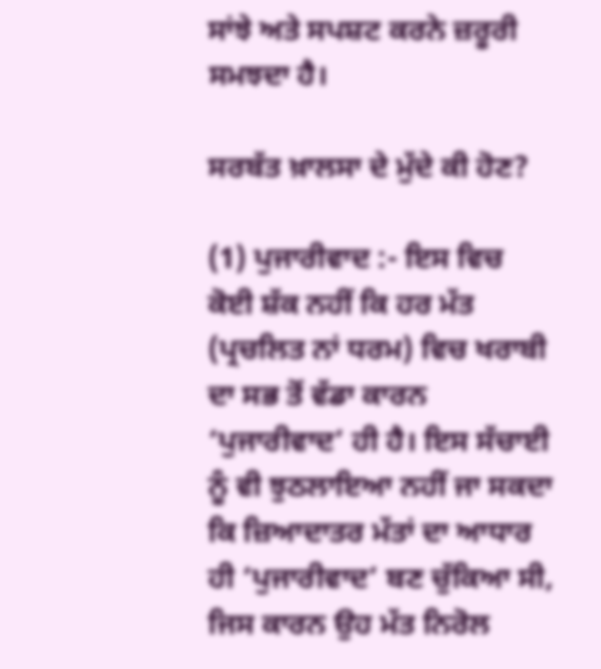ਸਾਂਝੇ ਅਤੇ ਸਪਸ਼ਟ ਕਰਨੇ ਜ਼ਰੂਰੀ ਸਮਝਦਾ ਹੈ।

ਸਰਬੱਤ ਖ਼ਾਲਸਾ ਦੇ ਮੁੱਦੇ ਕੀ ਹੋਣ?

(1) ਪੁਜਾਰੀਵਾਦ :- ਇਸ ਵਿਚ ਕੋਈ ਸ਼ੱਕ ਨਹੀਂ ਕਿ ਹਰ ਮੱਤ (ਪ੍ਰਚਲਿਤ ਨਾਂ ਧਰਮ) ਵਿਚ ਖਰਾਬੀ ਦਾ ਸਭ ਤੋਂ ਵੱਡਾ ਕਾਰਨ ‘ਪੁਜਾਰੀਵਾਦ’ ਹੀ ਹੈ। ਇਸ ਸੱਚਾਈ ਨੂੰ ਵੀ ਝੁਠਲਾਇਆ ਨਹੀਂ ਜਾ ਸਕਦਾ ਕਿ ਜ਼ਿਆਦਾਤਰ ਮੱਤਾਂ ਦਾ ਆਧਾਰ ਹੀ ‘ਪੁਜਾਰੀਵਾਦ’ ਬਣ ਚੁੱਕਿਆ ਸੀ, ਜਿਸ ਕਾਰਨ ਉਹ ਮੱਤ ਨਿਰੋਲ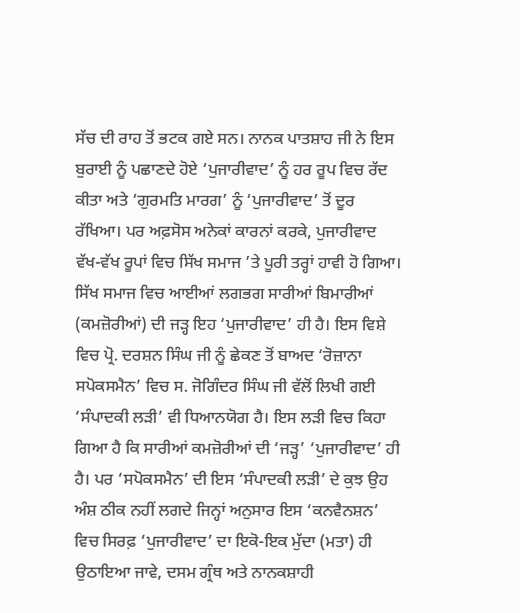ਸੱਚ ਦੀ ਰਾਹ ਤੋਂ ਭਟਕ ਗਏ ਸਨ। ਨਾਨਕ ਪਾਤਸ਼ਾਹ ਜੀ ਨੇ ਇਸ ਬੁਰਾਈ ਨੂੰ ਪਛਾਣਦੇ ਹੋਏ ‘ਪੁਜਾਰੀਵਾਦ’ ਨੂੰ ਹਰ ਰੂਪ ਵਿਚ ਰੱਦ ਕੀਤਾ ਅਤੇ ‘ਗੁਰਮਤਿ ਮਾਰਗ’ ਨੂੰ ‘ਪੁਜਾਰੀਵਾਦ’ ਤੋਂ ਦੂਰ ਰੱਖਿਆ। ਪਰ ਅਫ਼ਸੋਸ ਅਨੇਕਾਂ ਕਾਰਨਾਂ ਕਰਕੇ, ਪੁਜਾਰੀਵਾਦ ਵੱਖ-ਵੱਖ ਰੂਪਾਂ ਵਿਚ ਸਿੱਖ ਸਮਾਜ ’ਤੇ ਪੂਰੀ ਤਰ੍ਹਾਂ ਹਾਵੀ ਹੋ ਗਿਆ। ਸਿੱਖ ਸਮਾਜ ਵਿਚ ਆਈਆਂ ਲਗਭਗ ਸਾਰੀਆਂ ਬਿਮਾਰੀਆਂ (ਕਮਜ਼ੋਰੀਆਂ) ਦੀ ਜੜ੍ਹ ਇਹ ‘ਪੁਜਾਰੀਵਾਦ’ ਹੀ ਹੈ। ਇਸ ਵਿਸ਼ੇ ਵਿਚ ਪ੍ਰੋ. ਦਰਸ਼ਨ ਸਿੰਘ ਜੀ ਨੂੰ ਛੇਕਣ ਤੋਂ ਬਾਅਦ ‘ਰੋਜ਼ਾਨਾ ਸਪੋਕਸਮੈਨ’ ਵਿਚ ਸ. ਜੋਗਿੰਦਰ ਸਿੰਘ ਜੀ ਵੱਲੋਂ ਲਿਖੀ ਗਈ ‘ਸੰਪਾਦਕੀ ਲੜੀ’ ਵੀ ਧਿਆਨਯੋਗ ਹੈ। ਇਸ ਲੜੀ ਵਿਚ ਕਿਹਾ ਗਿਆ ਹੈ ਕਿ ਸਾਰੀਆਂ ਕਮਜ਼ੋਰੀਆਂ ਦੀ ‘ਜੜ੍ਹ’ ‘ਪੁਜਾਰੀਵਾਦ’ ਹੀ ਹੈ। ਪਰ ‘ਸਪੋਕਸਮੈਨ’ ਦੀ ਇਸ ‘ਸੰਪਾਦਕੀ ਲੜੀ’ ਦੇ ਕੁਝ ਉਹ ਅੰਸ਼ ਠੀਕ ਨਹੀਂ ਲਗਦੇ ਜਿਨ੍ਹਾਂ ਅਨੁਸਾਰ ਇਸ ‘ਕਨਵੈਨਸ਼ਨ’ ਵਿਚ ਸਿਰਫ਼ ‘ਪੁਜਾਰੀਵਾਦ’ ਦਾ ਇਕੋ-ਇਕ ਮੁੱਦਾ (ਮਤਾ) ਹੀ ਉਠਾਇਆ ਜਾਵੇ, ਦਸਮ ਗ੍ਰੰਥ ਅਤੇ ਨਾਨਕਸ਼ਾਹੀ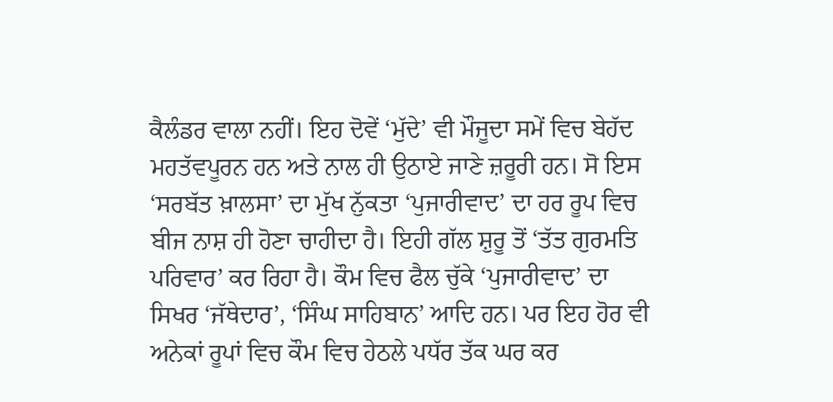ਕੈਲੰਡਰ ਵਾਲਾ ਨਹੀਂ। ਇਹ ਦੋਵੇਂ ‘ਮੁੱਦੇ’ ਵੀ ਮੌਜੂਦਾ ਸਮੇਂ ਵਿਚ ਬੇਹੱਦ ਮਹਤੱਵਪੂਰਨ ਹਨ ਅਤੇ ਨਾਲ ਹੀ ਉਠਾਏ ਜਾਣੇ ਜ਼ਰੂਰੀ ਹਨ। ਸੋ ਇਸ ‘ਸਰਬੱਤ ਖ਼ਾਲਸਾ’ ਦਾ ਮੁੱਖ ਨੁੱਕਤਾ ‘ਪੁਜਾਰੀਵਾਦ’ ਦਾ ਹਰ ਰੂਪ ਵਿਚ ਬੀਜ ਨਾਸ਼ ਹੀ ਹੋਣਾ ਚਾਹੀਦਾ ਹੈ। ਇਹੀ ਗੱਲ ਸ਼ੁਰੂ ਤੋਂ ‘ਤੱਤ ਗੁਰਮਤਿ ਪਰਿਵਾਰ’ ਕਰ ਰਿਹਾ ਹੈ। ਕੌਮ ਵਿਚ ਫੈਲ ਚੁੱਕੇ ‘ਪੁਜਾਰੀਵਾਦ’ ਦਾ ਸਿਖਰ ‘ਜੱਥੇਦਾਰ’, ‘ਸਿੰਘ ਸਾਹਿਬਾਨ’ ਆਦਿ ਹਨ। ਪਰ ਇਹ ਹੋਰ ਵੀ ਅਨੇਕਾਂ ਰੂਪਾਂ ਵਿਚ ਕੌਮ ਵਿਚ ਹੇਠਲੇ ਪਧੱਰ ਤੱਕ ਘਰ ਕਰ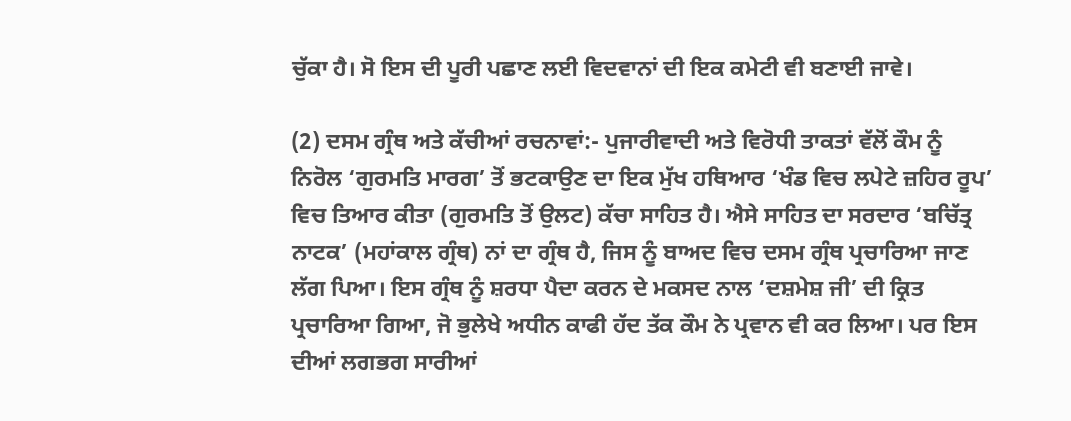ਚੁੱਕਾ ਹੈ। ਸੋ ਇਸ ਦੀ ਪੂਰੀ ਪਛਾਣ ਲਈ ਵਿਦਵਾਨਾਂ ਦੀ ਇਕ ਕਮੇਟੀ ਵੀ ਬਣਾਈ ਜਾਵੇ।

(2) ਦਸਮ ਗ੍ਰੰਥ ਅਤੇ ਕੱਚੀਆਂ ਰਚਨਾਵਾਂ:- ਪੁਜਾਰੀਵਾਦੀ ਅਤੇ ਵਿਰੋਧੀ ਤਾਕਤਾਂ ਵੱਲੋਂ ਕੌਮ ਨੂੰ ਨਿਰੋਲ ‘ਗੁਰਮਤਿ ਮਾਰਗ’ ਤੋਂ ਭਟਕਾਉਣ ਦਾ ਇਕ ਮੁੱਖ ਹਥਿਆਰ ‘ਖੰਡ ਵਿਚ ਲਪੇਟੇ ਜ਼ਹਿਰ ਰੂਪ’ ਵਿਚ ਤਿਆਰ ਕੀਤਾ (ਗੁਰਮਤਿ ਤੋਂ ਉਲਟ) ਕੱਚਾ ਸਾਹਿਤ ਹੈ। ਐਸੇ ਸਾਹਿਤ ਦਾ ਸਰਦਾਰ ‘ਬਚਿੱਤ੍ਰ ਨਾਟਕ’ (ਮਹਾਂਕਾਲ ਗ੍ਰੰਥ) ਨਾਂ ਦਾ ਗ੍ਰੰਥ ਹੈ, ਜਿਸ ਨੂੰ ਬਾਅਦ ਵਿਚ ਦਸਮ ਗ੍ਰੰਥ ਪ੍ਰਚਾਰਿਆ ਜਾਣ ਲੱਗ ਪਿਆ। ਇਸ ਗ੍ਰੰਥ ਨੂੰ ਸ਼ਰਧਾ ਪੈਦਾ ਕਰਨ ਦੇ ਮਕਸਦ ਨਾਲ ‘ਦਸ਼ਮੇਸ਼ ਜੀ’ ਦੀ ਕ੍ਰਿਤ ਪ੍ਰਚਾਰਿਆ ਗਿਆ, ਜੋ ਭੁਲੇਖੇ ਅਧੀਨ ਕਾਫੀ ਹੱਦ ਤੱਕ ਕੌਮ ਨੇ ਪ੍ਰਵਾਨ ਵੀ ਕਰ ਲਿਆ। ਪਰ ਇਸ ਦੀਆਂ ਲਗਭਗ ਸਾਰੀਆਂ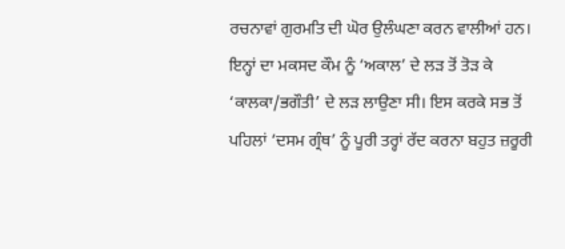ਰਚਨਾਵਾਂ ਗੁਰਮਤਿ ਦੀ ਘੋਰ ਉਲੰਘਣਾ ਕਰਨ ਵਾਲੀਆਂ ਹਨ। ਇਨ੍ਹਾਂ ਦਾ ਮਕਸਦ ਕੌਮ ਨੂੰ ‘ਅਕਾਲ’ ਦੇ ਲੜ ਤੋਂ ਤੋੜ ਕੇ ‘ਕਾਲਕਾ/ਭਗੌਤੀ’ ਦੇ ਲੜ ਲਾਉਣਾ ਸੀ। ਇਸ ਕਰਕੇ ਸਭ ਤੋਂ ਪਹਿਲਾਂ ‘ਦਸਮ ਗ੍ਰੰਥ’ ਨੂੰ ਪੂਰੀ ਤਰ੍ਹਾਂ ਰੱਦ ਕਰਨਾ ਬਹੁਤ ਜ਼ਰੂਰੀ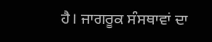ਹੈ। ਜਾਗਰੂਕ ਸੰਸਥਾਵਾਂ ਦਾ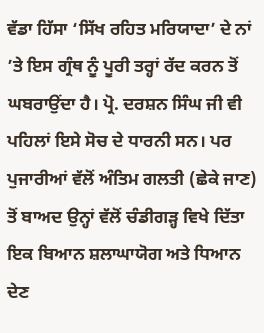ਵੱਡਾ ਹਿੱਸਾ ‘ਸਿੱਖ ਰਹਿਤ ਮਰਿਯਾਦਾ’ ਦੇ ਨਾਂ ’ਤੇ ਇਸ ਗ੍ਰੰਥ ਨੂੰ ਪੂਰੀ ਤਰ੍ਹਾਂ ਰੱਦ ਕਰਨ ਤੋਂ ਘਬਰਾਉਂਦਾ ਹੈ। ਪ੍ਰੋ. ਦਰਸ਼ਨ ਸਿੰਘ ਜੀ ਵੀ ਪਹਿਲਾਂ ਇਸੇ ਸੋਚ ਦੇ ਧਾਰਨੀ ਸਨ। ਪਰ ਪੁਜਾਰੀਆਂ ਵੱਲੋਂ ਅੰਤਿਮ ਗਲਤੀ (ਛੇਕੇ ਜਾਣ) ਤੋਂ ਬਾਅਦ ਉਨ੍ਹਾਂ ਵੱਲੋਂ ਚੰਡੀਗੜ੍ਹ ਵਿਖੇ ਦਿੱਤਾ ਇਕ ਬਿਆਨ ਸ਼ਲਾਘਾਯੋਗ ਅਤੇ ਧਿਆਨ ਦੇਣ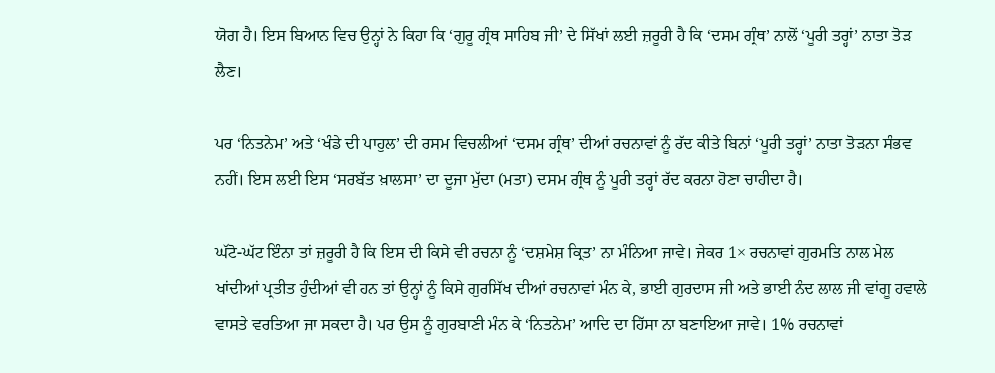ਯੋਗ ਹੈ। ਇਸ ਬਿਆਨ ਵਿਚ ਉਨ੍ਹਾਂ ਨੇ ਕਿਹਾ ਕਿ ‘ਗੁਰੂ ਗ੍ਰੰਥ ਸਾਹਿਬ ਜੀ’ ਦੇ ਸਿੱਖਾਂ ਲਈ ਜ਼ਰੂਰੀ ਹੈ ਕਿ ‘ਦਸਮ ਗ੍ਰੰਥ’ ਨਾਲੋਂ ‘ਪੂਰੀ ਤਰ੍ਹਾਂ’ ਨਾਤਾ ਤੋੜ ਲੈਣ।

ਪਰ ‘ਨਿਤਨੇਮ’ ਅਤੇ ‘ਖੰਡੇ ਦੀ ਪਾਹੁਲ’ ਦੀ ਰਸਮ ਵਿਚਲੀਆਂ ‘ਦਸਮ ਗ੍ਰੰਥ’ ਦੀਆਂ ਰਚਨਾਵਾਂ ਨੂੰ ਰੱਦ ਕੀਤੇ ਬਿਨਾਂ ‘ਪੂਰੀ ਤਰ੍ਹਾਂ’ ਨਾਤਾ ਤੋੜਨਾ ਸੰਭਵ ਨਹੀਂ। ਇਸ ਲਈ ਇਸ ‘ਸਰਬੱਤ ਖ਼ਾਲਸਾ’ ਦਾ ਦੂਜਾ ਮੁੱਦਾ (ਮਤਾ) ਦਸਮ ਗ੍ਰੰਥ ਨੂੰ ਪੂਰੀ ਤਰ੍ਹਾਂ ਰੱਦ ਕਰਨਾ ਹੋਣਾ ਚਾਹੀਦਾ ਹੈ।

ਘੱਟੋ-ਘੱਟ ਇੰਨਾ ਤਾਂ ਜ਼ਰੂਰੀ ਹੈ ਕਿ ਇਸ ਦੀ ਕਿਸੇ ਵੀ ਰਚਨਾ ਨੂੰ ‘ਦਸ਼ਮੇਸ਼ ਕ੍ਰਿਤ’ ਨਾ ਮੰਨਿਆ ਜਾਵੇ। ਜੇਕਰ 1× ਰਚਨਾਵਾਂ ਗੁਰਮਤਿ ਨਾਲ ਮੇਲ ਖਾਂਦੀਆਂ ਪ੍ਰਤੀਤ ਹੁੰਦੀਆਂ ਵੀ ਹਨ ਤਾਂ ਉਨ੍ਹਾਂ ਨੂੰ ਕਿਸੇ ਗੁਰਸਿੱਖ ਦੀਆਂ ਰਚਨਾਵਾਂ ਮੰਨ ਕੇ, ਭਾਈ ਗੁਰਦਾਸ ਜੀ ਅਤੇ ਭਾਈ ਨੰਦ ਲਾਲ ਜੀ ਵਾਂਗੂ ਹਵਾਲੇ ਵਾਸਤੇ ਵਰਤਿਆ ਜਾ ਸਕਦਾ ਹੈ। ਪਰ ਉਸ ਨੂੰ ਗੁਰਬਾਣੀ ਮੰਨ ਕੇ ‘ਨਿਤਨੇਮ’ ਆਦਿ ਦਾ ਹਿੱਸਾ ਨਾ ਬਣਾਇਆ ਜਾਵੇ। 1% ਰਚਨਾਵਾਂ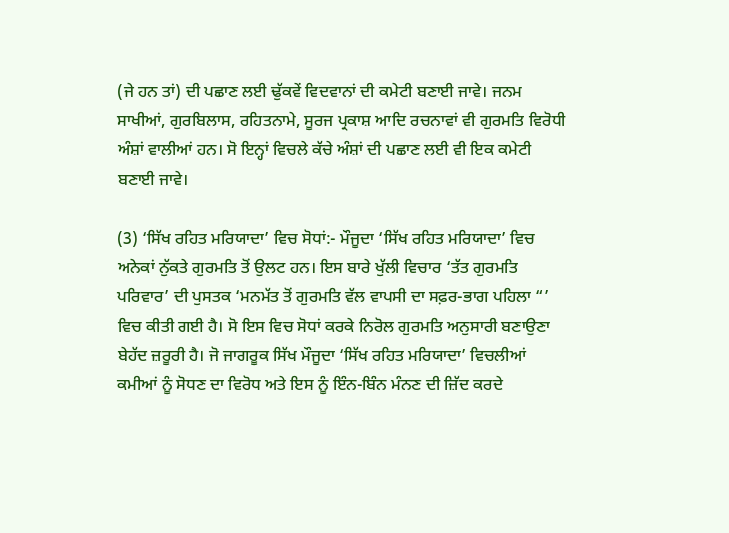(ਜੇ ਹਨ ਤਾਂ) ਦੀ ਪਛਾਣ ਲਈ ਢੁੱਕਵੇਂ ਵਿਦਵਾਨਾਂ ਦੀ ਕਮੇਟੀ ਬਣਾਈ ਜਾਵੇ। ਜਨਮ ਸਾਖੀਆਂ, ਗੁਰਬਿਲਾਸ, ਰਹਿਤਨਾਮੇ, ਸੂਰਜ ਪ੍ਰਕਾਸ਼ ਆਦਿ ਰਚਨਾਵਾਂ ਵੀ ਗੁਰਮਤਿ ਵਿਰੋਧੀ ਅੰਸ਼ਾਂ ਵਾਲੀਆਂ ਹਨ। ਸੋ ਇਨ੍ਹਾਂ ਵਿਚਲੇ ਕੱਚੇ ਅੰਸ਼ਾਂ ਦੀ ਪਛਾਣ ਲਈ ਵੀ ਇਕ ਕਮੇਟੀ ਬਣਾਈ ਜਾਵੇ।

(3) ‘ਸਿੱਖ ਰਹਿਤ ਮਰਿਯਾਦਾ’ ਵਿਚ ਸੋਧਾਂ:- ਮੌਜੂਦਾ ‘ਸਿੱਖ ਰਹਿਤ ਮਰਿਯਾਦਾ’ ਵਿਚ ਅਨੇਕਾਂ ਨੁੱਕਤੇ ਗੁਰਮਤਿ ਤੋਂ ਉਲਟ ਹਨ। ਇਸ ਬਾਰੇ ਖੁੱਲੀ ਵਿਚਾਰ ‘ਤੱਤ ਗੁਰਮਤਿ ਪਰਿਵਾਰ’ ਦੀ ਪੁਸਤਕ ‘ਮਨਮੱਤ ਤੋਂ ਗੁਰਮਤਿ ਵੱਲ ਵਾਪਸੀ ਦਾ ਸਫ਼ਰ-ਭਾਗ ਪਹਿਲਾ “’ ਵਿਚ ਕੀਤੀ ਗਈ ਹੈ। ਸੋ ਇਸ ਵਿਚ ਸੋਧਾਂ ਕਰਕੇ ਨਿਰੋਲ ਗੁਰਮਤਿ ਅਨੁਸਾਰੀ ਬਣਾਉਣਾ ਬੇਹੱਦ ਜ਼ਰੂਰੀ ਹੈ। ਜੋ ਜਾਗਰੂਕ ਸਿੱਖ ਮੌਜੂਦਾ ‘ਸਿੱਖ ਰਹਿਤ ਮਰਿਯਾਦਾ’ ਵਿਚਲੀਆਂ ਕਮੀਆਂ ਨੂੰ ਸੋਧਣ ਦਾ ਵਿਰੋਧ ਅਤੇ ਇਸ ਨੂੰ ਇੰਨ-ਬਿੰਨ ਮੰਨਣ ਦੀ ਜ਼ਿੱਦ ਕਰਦੇ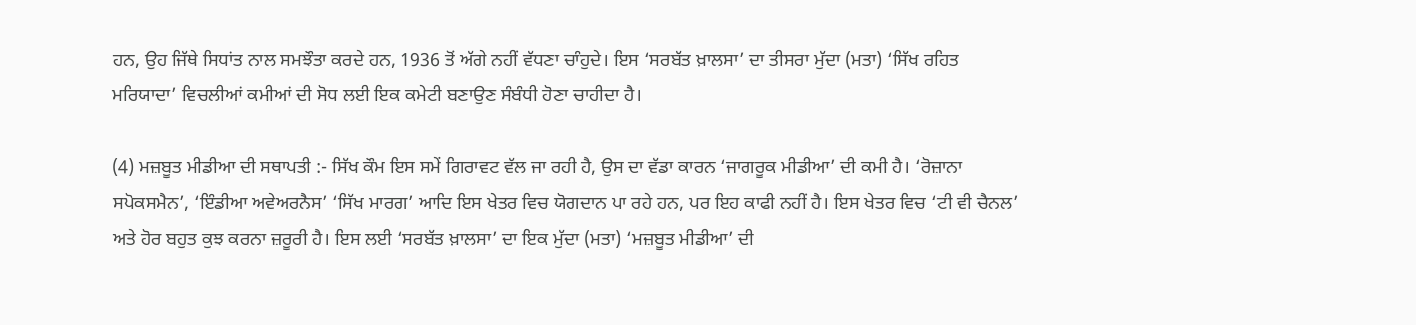ਹਨ, ਉਹ ਜਿੱਥੇ ਸਿਧਾਂਤ ਨਾਲ ਸਮਝੌਤਾ ਕਰਦੇ ਹਨ, 1936 ਤੋਂ ਅੱਗੇ ਨਹੀਂ ਵੱਧਣਾ ਚਾੰਹੁਦੇ। ਇਸ ‘ਸਰਬੱਤ ਖ਼ਾਲਸਾ’ ਦਾ ਤੀਸਰਾ ਮੁੱਦਾ (ਮਤਾ) ‘ਸਿੱਖ ਰਹਿਤ ਮਰਿਯਾਦਾ’ ਵਿਚਲੀਆਂ ਕਮੀਆਂ ਦੀ ਸੋਧ ਲਈ ਇਕ ਕਮੇਟੀ ਬਣਾਉਣ ਸੰਬੰਧੀ ਹੋਣਾ ਚਾਹੀਦਾ ਹੈ।

(4) ਮਜ਼ਬੂਤ ਮੀਡੀਆ ਦੀ ਸਥਾਪਤੀ :- ਸਿੱਖ ਕੌਮ ਇਸ ਸਮੇਂ ਗਿਰਾਵਟ ਵੱਲ ਜਾ ਰਹੀ ਹੈ, ਉਸ ਦਾ ਵੱਡਾ ਕਾਰਨ ‘ਜਾਗਰੂਕ ਮੀਡੀਆ’ ਦੀ ਕਮੀ ਹੈ। ‘ਰੋਜ਼ਾਨਾ ਸਪੋਕਸਮੈਨ’, ‘ਇੰਡੀਆ ਅਵੇਅਰਨੈਸ’ ‘ਸਿੱਖ ਮਾਰਗ’ ਆਦਿ ਇਸ ਖੇਤਰ ਵਿਚ ਯੋਗਦਾਨ ਪਾ ਰਹੇ ਹਨ, ਪਰ ਇਹ ਕਾਫੀ ਨਹੀਂ ਹੈ। ਇਸ ਖੇਤਰ ਵਿਚ ‘ਟੀ ਵੀ ਚੈਨਲ’ ਅਤੇ ਹੋਰ ਬਹੁਤ ਕੁਝ ਕਰਨਾ ਜ਼ਰੂਰੀ ਹੈ। ਇਸ ਲਈ ‘ਸਰਬੱਤ ਖ਼ਾਲਸਾ’ ਦਾ ਇਕ ਮੁੱਦਾ (ਮਤਾ) ‘ਮਜ਼ਬੂਤ ਮੀਡੀਆ’ ਦੀ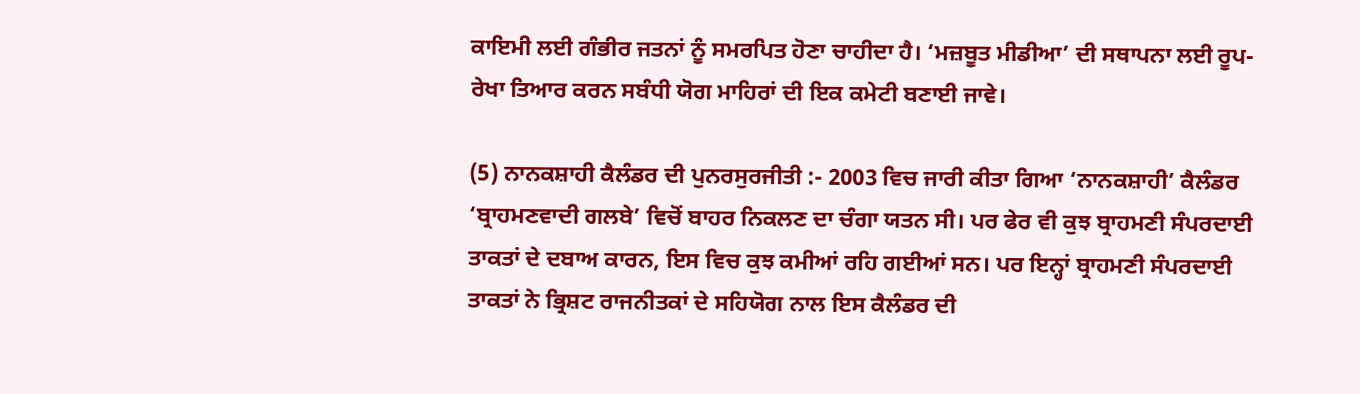ਕਾਇਮੀ ਲਈ ਗੰਭੀਰ ਜਤਨਾਂ ਨੂੰ ਸਮਰਪਿਤ ਹੋਣਾ ਚਾਹੀਦਾ ਹੈ। ‘ਮਜ਼ਬੂਤ ਮੀਡੀਆ’ ਦੀ ਸਥਾਪਨਾ ਲਈ ਰੂਪ-ਰੇਖਾ ਤਿਆਰ ਕਰਨ ਸਬੰਧੀ ਯੋਗ ਮਾਹਿਰਾਂ ਦੀ ਇਕ ਕਮੇਟੀ ਬਣਾਈ ਜਾਵੇ।

(5) ਨਾਨਕਸ਼ਾਹੀ ਕੈਲੰਡਰ ਦੀ ਪੁਨਰਸੁਰਜੀਤੀ :- 2003 ਵਿਚ ਜਾਰੀ ਕੀਤਾ ਗਿਆ ‘ਨਾਨਕਸ਼ਾਹੀ’ ਕੈਲੰਡਰ ‘ਬ੍ਰਾਹਮਣਵਾਦੀ ਗਲਬੇ’ ਵਿਚੋਂ ਬਾਹਰ ਨਿਕਲਣ ਦਾ ਚੰਗਾ ਯਤਨ ਸੀ। ਪਰ ਫੇਰ ਵੀ ਕੁਝ ਬ੍ਰਾਹਮਣੀ ਸੰਪਰਦਾਈ ਤਾਕਤਾਂ ਦੇ ਦਬਾਅ ਕਾਰਨ, ਇਸ ਵਿਚ ਕੁਝ ਕਮੀਆਂ ਰਹਿ ਗਈਆਂ ਸਨ। ਪਰ ਇਨ੍ਹਾਂ ਬ੍ਰਾਹਮਣੀ ਸੰਪਰਦਾਈ ਤਾਕਤਾਂ ਨੇ ਭ੍ਰਿਸ਼ਟ ਰਾਜਨੀਤਕਾਂ ਦੇ ਸਹਿਯੋਗ ਨਾਲ ਇਸ ਕੈਲੰਡਰ ਦੀ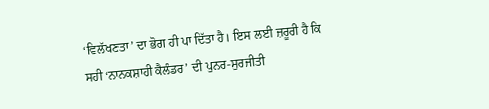‘ਵਿਲੱਖਣਤਾ’ ਦਾ ਭੋਗ ਹੀ ਪਾ ਦਿੱਤਾ ਹੈ। ਇਸ ਲਈ ਜ਼ਰੂਰੀ ਹੈ ਕਿ ਸਹੀ ‘ਨਾਨਕਸ਼ਾਹੀ ਕੈਲੰਡਰ’ ਦੀ ਪੁਨਰ-ਸੁਰਜੀਤੀ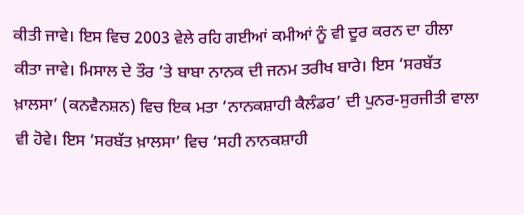ਕੀਤੀ ਜਾਵੇ। ਇਸ ਵਿਚ 2003 ਵੇਲੇ ਰਹਿ ਗਈਆਂ ਕਮੀਆਂ ਨੂੰ ਵੀ ਦੂਰ ਕਰਨ ਦਾ ਹੀਲਾ ਕੀਤਾ ਜਾਵੇ। ਮਿਸਾਲ ਦੇ ਤੌਰ ’ਤੇ ਬਾਬਾ ਨਾਨਕ ਦੀ ਜਨਮ ਤਰੀਖ ਬਾਰੇ। ਇਸ ‘ਸਰਬੱਤ ਖ਼ਾਲਸਾ’ (ਕਨਵੈਨਸ਼ਨ) ਵਿਚ ਇਕ ਮਤਾ ‘ਨਾਨਕਸ਼ਾਹੀ ਕੈਲੰਡਰ’ ਦੀ ਪੁਨਰ-ਸੁਰਜੀਤੀ ਵਾਲਾ ਵੀ ਹੋਵੇ। ਇਸ ‘ਸਰਬੱਤ ਖ਼ਾਲਸਾ’ ਵਿਚ ‘ਸਹੀ ਨਾਨਕਸ਼ਾਹੀ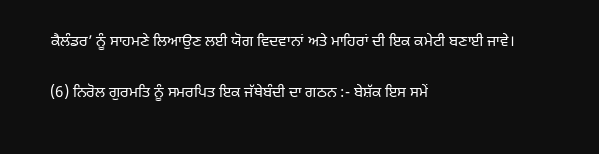ਕੈਲੰਡਰ’ ਨੂੰ ਸਾਹਮਣੇ ਲਿਆਉਣ ਲਈ ਯੋਗ ਵਿਦਵਾਨਾਂ ਅਤੇ ਮਾਹਿਰਾਂ ਦੀ ਇਕ ਕਮੇਟੀ ਬਣਾਈ ਜਾਵੇ।

(6) ਨਿਰੋਲ ਗੁਰਮਤਿ ਨੂੰ ਸਮਰਪਿਤ ਇਕ ਜੱਥੇਬੰਦੀ ਦਾ ਗਠਨ :- ਬੇਸ਼ੱਕ ਇਸ ਸਮੇਂ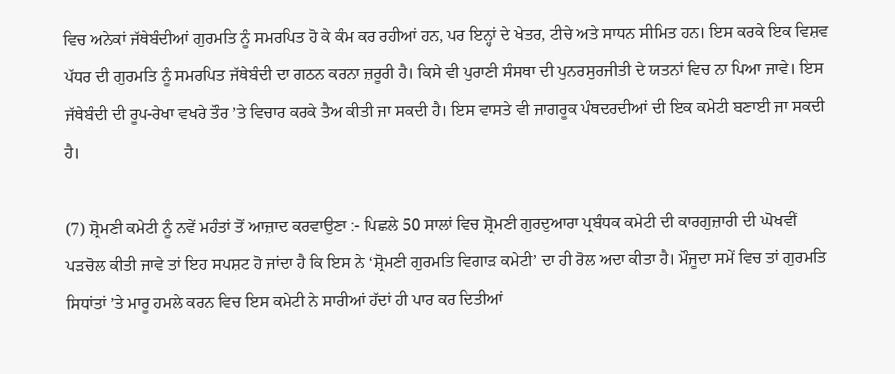ਵਿਚ ਅਨੇਕਾਂ ਜੱਥੇਬੰਦੀਆਂ ਗੁਰਮਤਿ ਨੂੰ ਸਮਰਪਿਤ ਹੋ ਕੇ ਕੰਮ ਕਰ ਰਹੀਆਂ ਹਨ, ਪਰ ਇਨ੍ਹਾਂ ਦੇ ਖੇਤਰ, ਟੀਚੇ ਅਤੇ ਸਾਧਨ ਸੀਮਿਤ ਹਨ। ਇਸ ਕਰਕੇ ਇਕ ਵਿਸ਼ਵ ਪੱਧਰ ਦੀ ਗੁਰਮਤਿ ਨੂੰ ਸਮਰਪਿਤ ਜੱਥੇਬੰਦੀ ਦਾ ਗਠਨ ਕਰਨਾ ਜ਼ਰੂਰੀ ਹੈ। ਕਿਸੇ ਵੀ ਪੁਰਾਣੀ ਸੰਸਥਾ ਦੀ ਪੁਨਰਸੁਰਜੀਤੀ ਦੇ ਯਤਨਾਂ ਵਿਚ ਨਾ ਪਿਆ ਜਾਵੇ। ਇਸ ਜੱਥੇਬੰਦੀ ਦੀ ਰੂਪ-ਰੇਖਾ ਵਖਰੇ ਤੌਰ ’ਤੇ ਵਿਚਾਰ ਕਰਕੇ ਤੈਅ ਕੀਤੀ ਜਾ ਸਕਦੀ ਹੈ। ਇਸ ਵਾਸਤੇ ਵੀ ਜਾਗਰੂਕ ਪੰਥਦਰਦੀਆਂ ਦੀ ਇਕ ਕਮੇਟੀ ਬਣਾਈ ਜਾ ਸਕਦੀ ਹੈ।

(7) ਸ਼੍ਰੋਮਣੀ ਕਮੇਟੀ ਨੂੰ ਨਵੇਂ ਮਹੰਤਾਂ ਤੋਂ ਆਜ਼ਾਦ ਕਰਵਾਉਣਾ :- ਪਿਛਲੇ 50 ਸਾਲਾਂ ਵਿਚ ਸ਼੍ਰੋਮਣੀ ਗੁਰਦੁਆਰਾ ਪ੍ਰਬੰਧਕ ਕਮੇਟੀ ਦੀ ਕਾਰਗੁਜ਼ਾਰੀ ਦੀ ਘੋਖਵੀਂ ਪੜਚੋਲ ਕੀਤੀ ਜਾਵੇ ਤਾਂ ਇਹ ਸਪਸ਼ਟ ਹੋ ਜਾਂਦਾ ਹੈ ਕਿ ਇਸ ਨੇ ‘ਸ਼੍ਰੋਮਣੀ ਗੁਰਮਤਿ ਵਿਗਾੜ ਕਮੇਟੀ’ ਦਾ ਹੀ ਰੋਲ ਅਦਾ ਕੀਤਾ ਹੈ। ਮੌਜੂਦਾ ਸਮੇਂ ਵਿਚ ਤਾਂ ਗੁਰਮਤਿ ਸਿਧਾਂਤਾਂ ’ਤੇ ਮਾਰੂ ਹਮਲੇ ਕਰਨ ਵਿਚ ਇਸ ਕਮੇਟੀ ਨੇ ਸਾਰੀਆਂ ਹੱਦਾਂ ਹੀ ਪਾਰ ਕਰ ਦਿਤੀਆਂ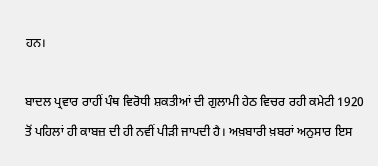ਹਨ।

ਬਾਦਲ ਪ੍ਰਵਾਰ ਰਾਹੀਂ ਪੰਥ ਵਿਰੋਧੀ ਸ਼ਕਤੀਆਂ ਦੀ ਗੁਲਾਮੀ ਹੇਠ ਵਿਚਰ ਰਹੀ ਕਮੇਟੀ 1920 ਤੋਂ ਪਹਿਲਾਂ ਹੀ ਕਾਬਜ਼ ਦੀ ਹੀ ਨਵੀਂ ਪੀੜੀ ਜਾਪਦੀ ਹੈ। ਅਖ਼ਬਾਰੀ ਖ਼ਬਰਾਂ ਅਨੁਸਾਰ ਇਸ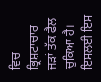ਵਿਚ ਭ੍ਰਿਸ਼ਟਾਚਾਰ ਜੜਾਂ ਤੱਕ ਫੈਲ ਚੁਕਿਆ ਹੈ। ਇਸਲਈ ਇਸ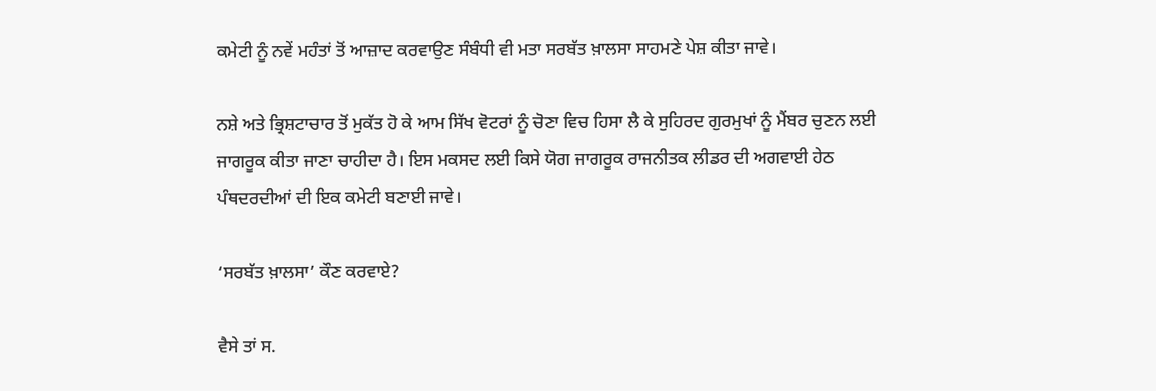ਕਮੇਟੀ ਨੂੰ ਨਵੇਂ ਮਹੰਤਾਂ ਤੋਂ ਆਜ਼ਾਦ ਕਰਵਾਉਣ ਸੰਬੰਧੀ ਵੀ ਮਤਾ ਸਰਬੱਤ ਖ਼ਾਲਸਾ ਸਾਹਮਣੇ ਪੇਸ਼ ਕੀਤਾ ਜਾਵੇ।

ਨਸ਼ੇ ਅਤੇ ਭ੍ਰਿਸ਼ਟਾਚਾਰ ਤੋਂ ਮੁਕੱਤ ਹੋ ਕੇ ਆਮ ਸਿੱਖ ਵੋਟਰਾਂ ਨੂੰ ਚੋਣਾ ਵਿਚ ਹਿਸਾ ਲੈ ਕੇ ਸੁਹਿਰਦ ਗੁਰਮੁਖਾਂ ਨੂੰ ਮੈਂਬਰ ਚੁਣਨ ਲਈ ਜਾਗਰੂਕ ਕੀਤਾ ਜਾਣਾ ਚਾਹੀਦਾ ਹੈ। ਇਸ ਮਕਸਦ ਲਈ ਕਿਸੇ ਯੋਗ ਜਾਗਰੂਕ ਰਾਜਨੀਤਕ ਲੀਡਰ ਦੀ ਅਗਵਾਈ ਹੇਠ ਪੰਥਦਰਦੀਆਂ ਦੀ ਇਕ ਕਮੇਟੀ ਬਣਾਈ ਜਾਵੇ।

‘ਸਰਬੱਤ ਖ਼ਾਲਸਾ’ ਕੌਣ ਕਰਵਾਏ?

ਵੈਸੇ ਤਾਂ ਸ.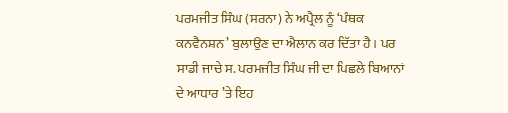ਪਰਮਜੀਤ ਸਿੰਘ (ਸਰਨਾ) ਨੇ ਅਪ੍ਰੈਲ ਨੂੰ ‘ਪੰਥਕ ਕਨਵੈਨਸ਼ਨ’ ਬੁਲਾਉਣ ਦਾ ਐਲਾਨ ਕਰ ਦਿੱਤਾ ਹੈ। ਪਰ ਸਾਡੀ ਜਾਚੇ ਸ. ਪਰਮਜੀਤ ਸਿੰਘ ਜੀ ਦਾ ਪਿਛਲੇ ਬਿਆਨਾਂ ਦੇ ਆਧਾਰ ’ਤੇ ਇਹ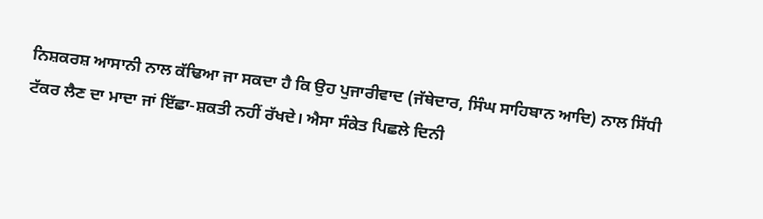ਨਿਸ਼ਕਰਸ਼ ਆਸਾਨੀ ਨਾਲ ਕੱਢਿਆ ਜਾ ਸਕਦਾ ਹੈ ਕਿ ਉਹ ਪੁਜਾਰੀਵਾਦ (ਜੱਥੇਦਾਰ, ਸਿੰਘ ਸਾਹਿਬਾਨ ਆਦਿ) ਨਾਲ ਸਿੱਧੀ ਟੱਕਰ ਲੈਣ ਦਾ ਮਾਦਾ ਜਾਂ ਇੱਛਾ-ਸ਼ਕਤੀ ਨਹੀਂ ਰੱਖਦੇ। ਐਸਾ ਸੰਕੇਤ ਪਿਛਲੇ ਦਿਨੀ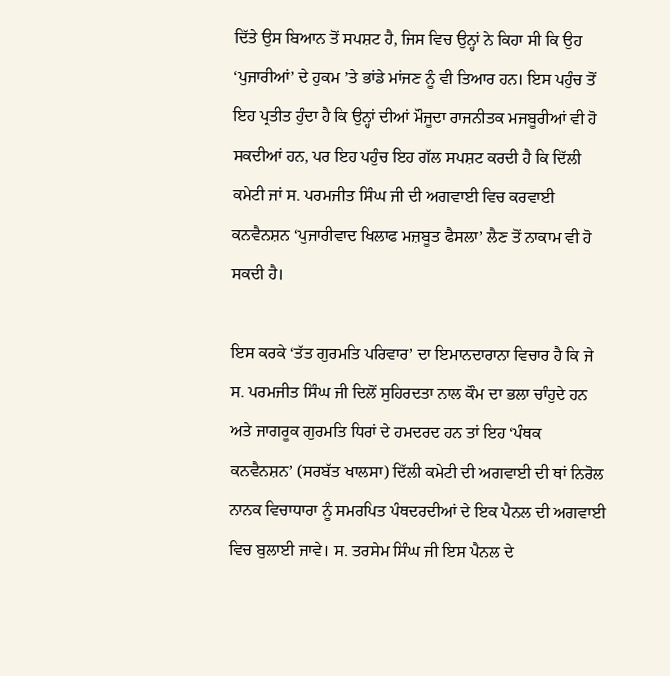ਦਿੱਤੇ ਉਸ ਬਿਆਨ ਤੋਂ ਸਪਸ਼ਟ ਹੈ, ਜਿਸ ਵਿਚ ਉਨ੍ਹਾਂ ਨੇ ਕਿਹਾ ਸੀ ਕਿ ਉਹ ‘ਪੁਜਾਰੀਆਂ’ ਦੇ ਹੁਕਮ ’ਤੇ ਭਾਂਡੇ ਮਾਂਜਣ ਨੂੰ ਵੀ ਤਿਆਰ ਹਨ। ਇਸ ਪਹੁੰਚ ਤੋਂ ਇਹ ਪ੍ਰਤੀਤ ਹੁੰਦਾ ਹੈ ਕਿ ਉਨ੍ਹਾਂ ਦੀਆਂ ਮੌਜੂਦਾ ਰਾਜਨੀਤਕ ਮਜਬੂਰੀਆਂ ਵੀ ਹੋ ਸਕਦੀਆਂ ਹਨ, ਪਰ ਇਹ ਪਹੁੰਚ ਇਹ ਗੱਲ ਸਪਸ਼ਟ ਕਰਦੀ ਹੈ ਕਿ ਦਿੱਲੀ ਕਮੇਟੀ ਜਾਂ ਸ. ਪਰਮਜੀਤ ਸਿੰਘ ਜੀ ਦੀ ਅਗਵਾਈ ਵਿਚ ਕਰਵਾਈ ਕਨਵੈਨਸ਼ਨ ‘ਪੁਜਾਰੀਵਾਦ ਖਿਲਾਫ ਮਜ਼ਬੂਤ ਫੈਸਲਾ’ ਲੈਣ ਤੋਂ ਨਾਕਾਮ ਵੀ ਹੋ ਸਕਦੀ ਹੈ।

ਇਸ ਕਰਕੇ ‘ਤੱਤ ਗੁਰਮਤਿ ਪਰਿਵਾਰ’ ਦਾ ਇਮਾਨਦਾਰਾਨਾ ਵਿਚਾਰ ਹੈ ਕਿ ਜੇ ਸ. ਪਰਮਜੀਤ ਸਿੰਘ ਜੀ ਦਿਲੋਂ ਸੁਹਿਰਦਤਾ ਨਾਲ ਕੌਮ ਦਾ ਭਲਾ ਚਾੰਹੁਦੇ ਹਨ ਅਤੇ ਜਾਗਰੂਕ ਗੁਰਮਤਿ ਧਿਰਾਂ ਦੇ ਹਮਦਰਦ ਹਨ ਤਾਂ ਇਹ ‘ਪੰਥਕ ਕਨਵੈਨਸ਼ਨ’ (ਸਰਬੱਤ ਖਾਲਸਾ) ਦਿੱਲੀ ਕਮੇਟੀ ਦੀ ਅਗਵਾਈ ਦੀ ਥਾਂ ਨਿਰੋਲ ਨਾਨਕ ਵਿਚਾਧਾਰਾ ਨੂੰ ਸਮਰਪਿਤ ਪੰਥਦਰਦੀਆਂ ਦੇ ਇਕ ਪੈਨਲ ਦੀ ਅਗਵਾਈ ਵਿਚ ਬੁਲਾਈ ਜਾਵੇ। ਸ. ਤਰਸੇਮ ਸਿੰਘ ਜੀ ਇਸ ਪੈਨਲ ਦੇ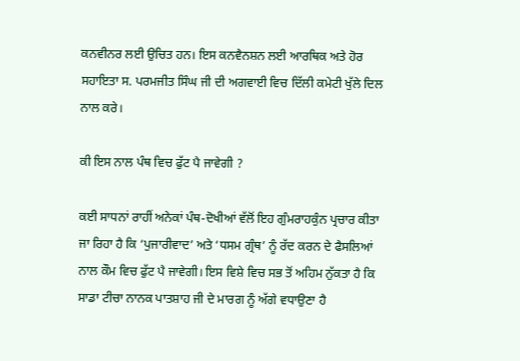ਕਨਵੀਨਰ ਲਈ ਉਚਿਤ ਹਨ। ਇਸ ਕਨਵੈਨਸ਼ਨ ਲਈ ਆਰਥਿਕ ਅਤੇ ਹੋਰ ਸਹਾਇਤਾ ਸ. ਪਰਮਜੀਤ ਸਿੰਘ ਜੀ ਦੀ ਅਗਵਾਈ ਵਿਚ ਦਿੱਲੀ ਕਮੇਟੀ ਖੁੱਲੇ ਦਿਲ ਨਾਲ ਕਰੇ।

ਕੀ ਇਸ ਨਾਲ ਪੰਥ ਵਿਚ ਫੁੱਟ ਪੈ ਜਾਵੇਗੀ ?

ਕਈ ਸਾਧਨਾਂ ਰਾਹੀਂ ਅਨੇਕਾਂ ਪੰਥ-ਦੋਖੀਆਂ ਵੱਲੋਂ ਇਹ ਗੁੰਮਰਾਹਕੁੰਨ ਪ੍ਰਚਾਰ ਕੀਤਾ ਜਾ ਰਿਹਾ ਹੈ ਕਿ ‘ਪੁਜਾਰੀਵਾਦ’ ਅਤੇ ‘ਧਸਮ ਗ੍ਰੰਥ’ ਨੂੰ ਰੱਦ ਕਰਨ ਦੇ ਫੈਸਲਿਆਂ ਨਾਲ ਕੌਮ ਵਿਚ ਫੁੱਟ ਪੈ ਜਾਵੇਗੀ। ਇਸ ਵਿਸ਼ੇ ਵਿਚ ਸਭ ਤੋਂ ਅਹਿਮ ਨੁੱਕਤਾ ਹੈ ਕਿ ਸਾਡਾ ਟੀਚਾ ਨਾਨਕ ਪਾਤਸ਼ਾਹ ਜੀ ਦੇ ਮਾਰਗ ਨੂੰ ਅੱਗੇ ਵਧਾਉਣਾ ਹੈ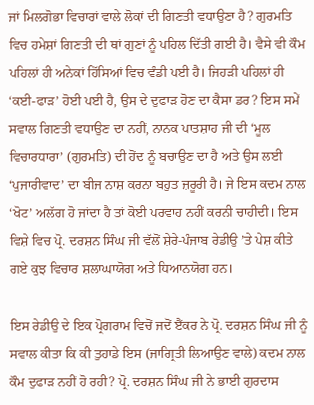ਜਾਂ ਮਿਲਗੋਭਾ ਵਿਚਾਰਾਂ ਵਾਲੇ ਲੋਕਾਂ ਦੀ ਗਿਣਤੀ ਵਧਾਉਣਾ ਹੈ? ਗੁਰਮਤਿ ਵਿਚ ਹਮੇਸ਼ਾਂ ਗਿਣਤੀ ਦੀ ਥਾਂ ਗੁਣਾਂ ਨੂੰ ਪਹਿਲ ਦਿੱਤੀ ਗਈ ਹੈ। ਵੈਸੇ ਵੀ ਕੌਮ ਪਹਿਲਾਂ ਹੀ ਅਨੇਕਾਂ ਹਿੱਸਿਆਂ ਵਿਚ ਵੰਡੀ ਪਈ ਹੈ। ਜਿਹੜੀ ਪਹਿਲਾਂ ਹੀ ‘ਕਈ-ਫਾੜ’ ਹੋਈ ਪਈ ਹੈ, ਉਸ ਦੇ ਦੁਫਾੜ ਹੋਣ ਦਾ ਕੈਸਾ ਡਰ? ਇਸ ਸਮੇਂ ਸਵਾਲ ਗਿਣਤੀ ਵਧਾਉਣ ਦਾ ਨਹੀਂ, ਨਾਨਕ ਪਾਤਸ਼ਾਹ ਜੀ ਦੀ ‘ਮੂਲ ਵਿਚਾਰਧਾਰਾ’ (ਗੁਰਮਤਿ) ਦੀ ਹੋਂਦ ਨੂੰ ਬਚਾਉਣ ਦਾ ਹੈ ਅਤੇ ਉਸ ਲਈ ‘ਪੁਜਾਰੀਵਾਦ’ ਦਾ ਬੀਜ ਨਾਸ਼ ਕਰਨਾ ਬਹੁਤ ਜ਼ਰੂਰੀ ਹੈ। ਜੇ ਇਸ ਕਦਮ ਨਾਲ ‘ਖੋਟ’ ਅਲੱਗ ਹੋ ਜਾਂਦਾ ਹੈ ਤਾਂ ਕੋਈ ਪਰਵਾਹ ਨਹੀਂ ਕਰਨੀ ਚਾਹੀਦੀ। ਇਸ ਵਿਸ਼ੇ ਵਿਚ ਪ੍ਰੋ. ਦਰਸ਼ਨ ਸਿੰਘ ਜੀ ਵੱਲੋਂ ਸ਼ੇਰੇ-ਪੰਜਾਬ ਰੇਡੀਉ ’ਤੇ ਪੇਸ਼ ਕੀਤੇ ਗਏ ਕੁਝ ਵਿਚਾਰ ਸ਼ਲਾਘਾਯੋਗ ਅਤੇ ਧਿਆਨਯੋਗ ਹਨ।

ਇਸ ਰੇਡੀਉ ਦੇ ਇਕ ਪ੍ਰੋਗਰਾਮ ਵਿਚੋਂ ਜਦੋਂ ੲੈਂਕਰ ਨੇ ਪ੍ਰੋ. ਦਰਸ਼ਨ ਸਿੰਘ ਜੀ ਨੂੰ ਸਵਾਲ ਕੀਤਾ ਕਿ ਕੀ ਤੁਹਾਡੇ ਇਸ (ਜਾਗ੍ਰਿਤੀ ਲਿਆਉਣ ਵਾਲੇ) ਕਦਮ ਨਾਲ ਕੌਮ ਦੁਫਾੜ ਨਹੀਂ ਹੋ ਰਹੀ? ਪ੍ਰੋ. ਦਰਸ਼ਨ ਸਿੰਘ ਜੀ ਨੇ ਭਾਈ ਗੁਰਦਾਸ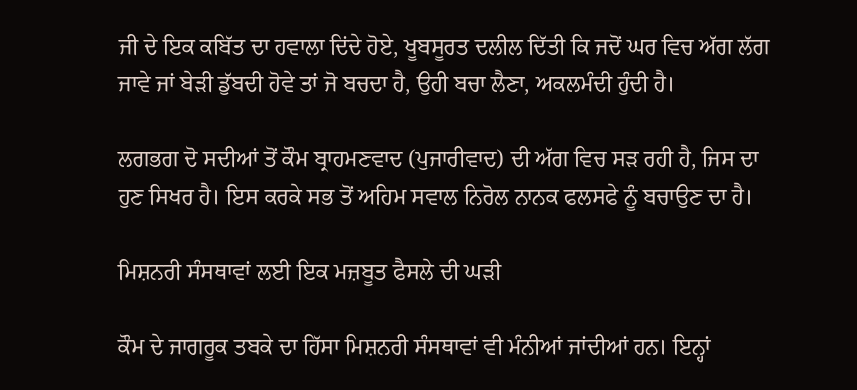ਜੀ ਦੇ ਇਕ ਕਬਿੱਤ ਦਾ ਹਵਾਲਾ ਦਿਂਦੇ ਹੋਏ, ਖੂਬਸੂਰਤ ਦਲੀਲ ਦਿੱਤੀ ਕਿ ਜਦੋਂ ਘਰ ਵਿਚ ਅੱਗ ਲੱਗ ਜਾਵੇ ਜਾਂ ਬੇੜੀ ਡੁੱਬਦੀ ਹੋਵੇ ਤਾਂ ਜੋ ਬਚਦਾ ਹੈ, ਉਹੀ ਬਚਾ ਲੈਣਾ, ਅਕਲਮੰਦੀ ਹੁੰਦੀ ਹੈ।

ਲਗਭਗ ਦੋ ਸਦੀਆਂ ਤੋਂ ਕੌਮ ਬ੍ਰਾਹਮਣਵਾਦ (ਪੁਜਾਰੀਵਾਦ) ਦੀ ਅੱਗ ਵਿਚ ਸੜ ਰਹੀ ਹੈ, ਜਿਸ ਦਾ ਹੁਣ ਸਿਖਰ ਹੈ। ਇਸ ਕਰਕੇ ਸਭ ਤੋਂ ਅਹਿਮ ਸਵਾਲ ਨਿਰੋਲ ਨਾਨਕ ਫਲਸਫੇ ਨੂੰ ਬਚਾਉਣ ਦਾ ਹੈ।

ਮਿਸ਼ਨਰੀ ਸੰਸਥਾਵਾਂ ਲਈ ਇਕ ਮਜ਼ਬੂਤ ਫੈਸਲੇ ਦੀ ਘੜੀ

ਕੌਮ ਦੇ ਜਾਗਰੂਕ ਤਬਕੇ ਦਾ ਹਿੱਸਾ ਮਿਸ਼ਨਰੀ ਸੰਸਥਾਵਾਂ ਵੀ ਮੰਨੀਆਂ ਜਾਂਦੀਆਂ ਹਨ। ਇਨ੍ਹਾਂ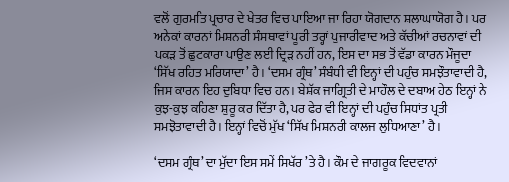ਵਲੋਂ ਗੁਰਮਤਿ ਪ੍ਰਚਾਰ ਦੇ ਖੇਤਰ ਵਿਚ ਪਾਇਆ ਜਾ ਰਿਹਾ ਯੋਗਦਾਨ ਸ਼ਲਾਘਾਯੋਗ ਹੈ। ਪਰ ਅਨੇਕਾਂ ਕਾਰਨਾਂ ਮਿਸ਼ਨਰੀ ਸੰਸਥਾਵਾਂ ਪੂਰੀ ਤਰ੍ਹਾਂ ਪੁਜਾਰੀਵਾਦ ਅਤੇ ਕੱਚੀਆਂ ਰਚਨਾਵਾਂ ਦੀ ਪਕੜ ਤੋਂ ਛੁਟਕਾਰਾ ਪਾਉਣ ਲਈ ਦ੍ਰਿੜ ਨਹੀਂ ਹਨ, ਇਸ ਦਾ ਸਭ ਤੋਂ ਵੱਡਾ ਕਾਰਨ ਮੌਜੂਦਾ ‘ਸਿੱਖ ਰਹਿਤ ਮਰਿਯਾਦਾ’ ਹੈ। ‘ਦਸਮ ਗ੍ਰੰਥ’ ਸੰਬੰਧੀ ਵੀ ਇਨ੍ਹਾਂ ਦੀ ਪਹੁੰਚ ਸਮਝੌਤਾਵਾਦੀ ਹੈ, ਜਿਸ ਕਾਰਨ ਇਹ ਦੁਬਿਧਾ ਵਿਚ ਹਨ। ਬੇਸ਼ੱਕ ਜਾਗ੍ਰਿਤੀ ਦੇ ਮਾਹੌਲ ਦੇ ਦਬਾਅ ਹੇਠ ਇਨ੍ਹਾਂ ਨੇ ਕੁਝ-ਕੁਝ ਕਹਿਣਾ ਸ਼ੁਰੂ ਕਰ ਦਿੱਤਾ ਹੈ, ਪਰ ਫੇਰ ਵੀ ਇਨ੍ਹਾਂ ਦੀ ਪਹੁੰਚ ਸਿਧਾਂਤ ਪ੍ਰਤੀ ਸਮਝੋਤਾਵਾਦੀ ਹੈ। ਇਨ੍ਹਾਂ ਵਿਚੋਂ ਮੁੱਖ ‘ਸਿੱਖ ਮਿਸ਼ਨਰੀ ਕਾਲਜ ਲੁਧਿਆਣਾ’ ਹੈ।

‘ਦਸਮ ਗ੍ਰੰਥ’ ਦਾ ਮੁੱਦਾ ਇਸ ਸਮੇਂ ਸਿਖੱਰ ’ਤੇ ਹੈ। ਕੌਮ ਦੇ ਜਾਗਰੂਕ ਵਿਦਵਾਨਾਂ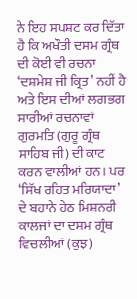ਨੇ ਇਹ ਸਪਸ਼ਟ ਕਰ ਦਿੱਤਾ ਹੈ ਕਿ ਅਖੌਤੀ ਦਸਮ ਗ੍ਰੰਥ ਦੀ ਕੋਈ ਵੀ ਰਚਨਾ ‘ਦਸ਼ਮੇਸ਼ ਜੀ ਕ੍ਰਿਤ’ ਨਹੀਂ ਹੈ ਅਤੇ ਇਸ ਦੀਆਂ ਲਗਭਗ ਸਾਰੀਆਂ ਰਚਨਾਵਾਂ ਗੁਰਮਤਿ (ਗੁਰੂ ਗ੍ਰੰਥ ਸਾਹਿਬ ਜੀ) ਦੀ ਕਾਟ ਕਰਨ ਵਾਲੀਆਂ ਹਨ। ਪਰ ‘ਸਿੱਖ ਰਹਿਤ ਮਰਿਯਾਦਾ’ ਦੇ ਬਹਾਨੇ ਹੇਠ ਮਿਸ਼ਨਰੀ ਕਾਲਜਾਂ ਦਾ ਦਸਮ ਗ੍ਰੰਥ ਵਿਚਲੀਆਂ (ਕੁਝ)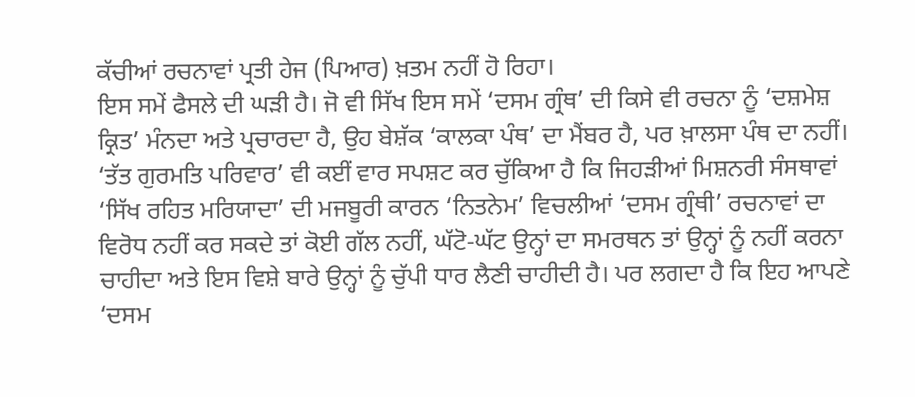ਕੱਚੀਆਂ ਰਚਨਾਵਾਂ ਪ੍ਰਤੀ ਹੇਜ (ਪਿਆਰ) ਖ਼ਤਮ ਨਹੀਂ ਹੋ ਰਿਹਾ।
ਇਸ ਸਮੇਂ ਫੈਸਲੇ ਦੀ ਘੜੀ ਹੈ। ਜੋ ਵੀ ਸਿੱਖ ਇਸ ਸਮੇਂ ‘ਦਸਮ ਗ੍ਰੰਥ’ ਦੀ ਕਿਸੇ ਵੀ ਰਚਨਾ ਨੂੰ ‘ਦਸ਼ਮੇਸ਼ ਕ੍ਰਿਤ’ ਮੰਨਦਾ ਅਤੇ ਪ੍ਰਚਾਰਦਾ ਹੈ, ਉਹ ਬੇਸ਼ੱਕ ‘ਕਾਲਕਾ ਪੰਥ’ ਦਾ ਮੈਂਬਰ ਹੈ, ਪਰ ਖ਼ਾਲਸਾ ਪੰਥ ਦਾ ਨਹੀਂ। ‘ਤੱਤ ਗੁਰਮਤਿ ਪਰਿਵਾਰ’ ਵੀ ਕਈਂ ਵਾਰ ਸਪਸ਼ਟ ਕਰ ਚੁੱਕਿਆ ਹੈ ਕਿ ਜਿਹੜੀਆਂ ਮਿਸ਼ਨਰੀ ਸੰਸਥਾਵਾਂ ‘ਸਿੱਖ ਰਹਿਤ ਮਰਿਯਾਦਾ’ ਦੀ ਮਜਬੂਰੀ ਕਾਰਨ ‘ਨਿਤਨੇਮ’ ਵਿਚਲੀਆਂ ‘ਦਸਮ ਗ੍ਰੰਥੀ’ ਰਚਨਾਵਾਂ ਦਾ ਵਿਰੋਧ ਨਹੀਂ ਕਰ ਸਕਦੇ ਤਾਂ ਕੋਈ ਗੱਲ ਨਹੀਂ, ਘੱਟੋ-ਘੱਟ ਉਨ੍ਹਾਂ ਦਾ ਸਮਰਥਨ ਤਾਂ ਉਨ੍ਹਾਂ ਨੂੰ ਨਹੀਂ ਕਰਨਾ ਚਾਹੀਦਾ ਅਤੇ ਇਸ ਵਿਸ਼ੇ ਬਾਰੇ ਉਨ੍ਹਾਂ ਨੂੰ ਚੁੱਪੀ ਧਾਰ ਲੈਣੀ ਚਾਹੀਦੀ ਹੈ। ਪਰ ਲਗਦਾ ਹੈ ਕਿ ਇਹ ਆਪਣੇ ‘ਦਸਮ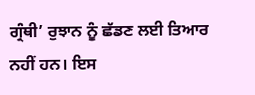ਗ੍ਰੰਥੀ’ ਰੁਝਾਨ ਨੂੰ ਛੱਡਣ ਲਈ ਤਿਆਰ ਨਹੀਂ ਹਨ। ਇਸ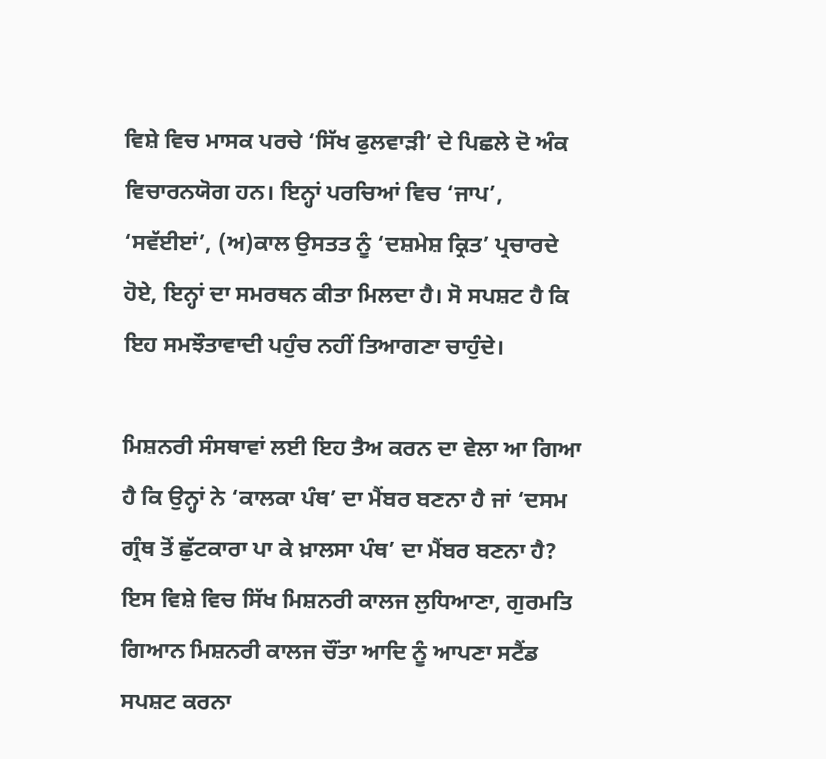ਵਿਸ਼ੇ ਵਿਚ ਮਾਸਕ ਪਰਚੇ ‘ਸਿੱਖ ਫੁਲਵਾੜੀ’ ਦੇ ਪਿਛਲੇ ਦੋ ਅੰਕ ਵਿਚਾਰਨਯੋਗ ਹਨ। ਇਨ੍ਹਾਂ ਪਰਚਿਆਂ ਵਿਚ ‘ਜਾਪ’, ‘ਸਵੱਈੲਾਂ’, (ਅ)ਕਾਲ ਉਸਤਤ ਨੂੰ ‘ਦਸ਼ਮੇਸ਼ ਕ੍ਰਿਤ’ ਪ੍ਰਚਾਰਦੇ ਹੋਏ, ਇਨ੍ਹਾਂ ਦਾ ਸਮਰਥਨ ਕੀਤਾ ਮਿਲਦਾ ਹੈ। ਸੋ ਸਪਸ਼ਟ ਹੈ ਕਿ ਇਹ ਸਮਝੌਤਾਵਾਦੀ ਪਹੁੰਚ ਨਹੀਂ ਤਿਆਗਣਾ ਚਾਹੁੰਦੇ।

ਮਿਸ਼ਨਰੀ ਸੰਸਥਾਵਾਂ ਲਈ ਇਹ ਤੈਅ ਕਰਨ ਦਾ ਵੇਲਾ ਆ ਗਿਆ ਹੈ ਕਿ ਉਨ੍ਹਾਂ ਨੇ ‘ਕਾਲਕਾ ਪੰਥ’ ਦਾ ਮੈਂਬਰ ਬਣਨਾ ਹੈ ਜਾਂ ‘ਦਸਮ ਗ੍ਰੰਥ ਤੋਂ ਛੁੱਟਕਾਰਾ ਪਾ ਕੇ ਖ਼ਾਲਸਾ ਪੰਥ’ ਦਾ ਮੈਂਬਰ ਬਣਨਾ ਹੈ? ਇਸ ਵਿਸ਼ੇ ਵਿਚ ਸਿੱਖ ਮਿਸ਼ਨਰੀ ਕਾਲਜ ਲੁਧਿਆਣਾ, ਗੁਰਮਤਿ ਗਿਆਨ ਮਿਸ਼ਨਰੀ ਕਾਲਜ ਚੌਂਤਾ ਆਦਿ ਨੂੰ ਆਪਣਾ ਸਟੈਂਡ ਸਪਸ਼ਟ ਕਰਨਾ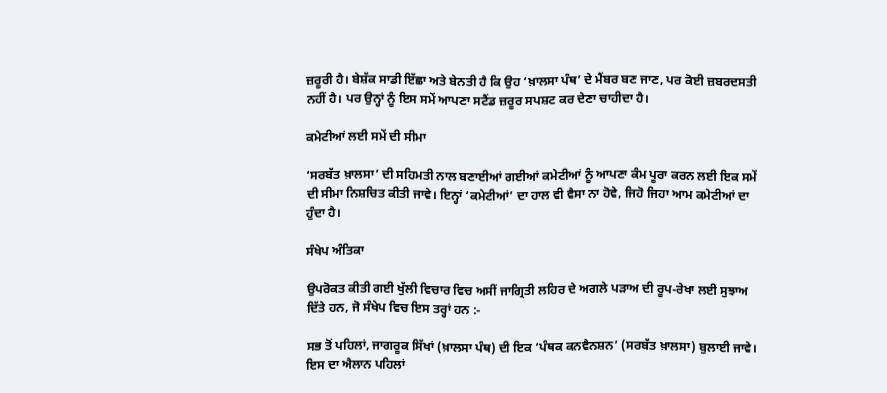ਜ਼ਰੂਰੀ ਹੈ। ਬੇਸ਼ੱਕ ਸਾਡੀ ਇੱਛਾ ਅਤੇ ਬੇਨਤੀ ਹੈ ਕਿ ਉਹ ‘ਖ਼ਾਲਸਾ ਪੰਥ’ ਦੇ ਮੈਂਬਰ ਬਣ ਜਾਣ, ਪਰ ਕੋਈ ਜ਼ਬਰਦਸਤੀ ਨਹੀਂ ਹੈ। ਪਰ ਉਨ੍ਹਾਂ ਨੂੰ ਇਸ ਸਮੇਂ ਆਪਣਾ ਸਟੈਂਡ ਜ਼ਰੂਰ ਸਪਸ਼ਟ ਕਰ ਦੇਣਾ ਚਾਹੀਦਾ ਹੈ।

ਕਮੇਟੀਆਂ ਲਈ ਸਮੇਂ ਦੀ ਸੀਮਾ

‘ਸਰਬੱਤ ਖ਼ਾਲਸਾ’ ਦੀ ਸਹਿਮਤੀ ਨਾਲ ਬਣਾਈਆਂ ਗਈਆਂ ਕਮੇਟੀਆਂ ਨੂੰ ਆਪਣਾ ਕੰਮ ਪੂਰਾ ਕਰਨ ਲਈ ਇਕ ਸਮੇਂ ਦੀ ਸੀਮਾ ਨਿਸ਼ਚਿਤ ਕੀਤੀ ਜਾਵੇ। ਇਨ੍ਹਾਂ ‘ਕਮੇਟੀਆਂ’ ਦਾ ਹਾਲ ਵੀ ਵੈਸਾ ਨਾ ਹੋਵੇ, ਜਿਹੋ ਜਿਹਾ ਆਮ ਕਮੇਟੀਆਂ ਦਾ ਹੁੰਦਾ ਹੈ।

ਸੰਖੇਪ ਅੰਤਿਕਾ

ਉਪਰੋਕਤ ਕੀਤੀ ਗਈ ਖੁੱਲੀ ਵਿਚਾਰ ਵਿਚ ਅਸੀਂ ਜਾਗ੍ਰਿਤੀ ਲਹਿਰ ਦੇ ਅਗਲੇ ਪੜਾਅ ਦੀ ਰੂਪ-ਰੇਖਾ ਲਈ ਸੁਝਾਅ ਦਿੱਤੇ ਹਨ, ਜੋ ਸੰਖੇਪ ਵਿਚ ਇਸ ਤਰ੍ਹਾਂ ਹਨ :-

ਸਭ ਤੋਂ ਪਹਿਲਾਂ, ਜਾਗਰੂਕ ਸਿੱਖਾਂ (ਖ਼ਾਲਸਾ ਪੰਥ) ਦੀ ਇਕ ‘ਪੰਥਕ ਕਨਵੈਨਸ਼ਨ’ (ਸਰਬੱਤ ਖ਼ਾਲਸਾ) ਬੁਲਾਈ ਜਾਵੇ। ਇਸ ਦਾ ਐਲਾਨ ਪਹਿਲਾਂ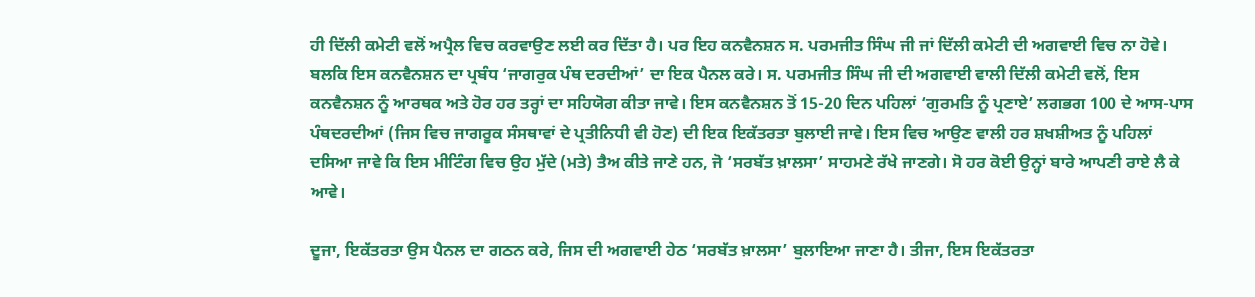ਹੀ ਦਿੱਲੀ ਕਮੇਟੀ ਵਲੋਂ ਅਪ੍ਰੈਲ ਵਿਚ ਕਰਵਾਉਣ ਲਈ ਕਰ ਦਿੱਤਾ ਹੈ। ਪਰ ਇਹ ਕਨਵੈਨਸ਼ਨ ਸ. ਪਰਮਜੀਤ ਸਿੰਘ ਜੀ ਜਾਂ ਦਿੱਲੀ ਕਮੇਟੀ ਦੀ ਅਗਵਾਈ ਵਿਚ ਨਾ ਹੋਵੇ। ਬਲਕਿ ਇਸ ਕਨਵੈਨਸ਼ਨ ਦਾ ਪ੍ਰਬੰਧ ‘ਜਾਗਰੁਕ ਪੰਥ ਦਰਦੀਆਂ’ ਦਾ ਇਕ ਪੈਨਲ ਕਰੇ। ਸ. ਪਰਮਜੀਤ ਸਿੰਘ ਜੀ ਦੀ ਅਗਵਾਈ ਵਾਲੀ ਦਿੱਲੀ ਕਮੇਟੀ ਵਲੋਂ, ਇਸ ਕਨਵੈਨਸ਼ਨ ਨੂੰ ਆਰਥਕ ਅਤੇ ਹੋਰ ਹਰ ਤਰ੍ਹਾਂ ਦਾ ਸਹਿਯੋਗ ਕੀਤਾ ਜਾਵੇ। ਇਸ ਕਨਵੈਨਸ਼ਨ ਤੋਂ 15-20 ਦਿਨ ਪਹਿਲਾਂ ‘ਗੁਰਮਤਿ ਨੂੰ ਪ੍ਰਣਾਏ’ ਲਗਭਗ 100 ਦੇ ਆਸ-ਪਾਸ ਪੰਥਦਰਦੀਆਂ (ਜਿਸ ਵਿਚ ਜਾਗਰੂਕ ਸੰਸਥਾਵਾਂ ਦੇ ਪ੍ਰਤੀਨਿਧੀ ਵੀ ਹੋਣ) ਦੀ ਇਕ ਇਕੱਤਰਤਾ ਬੁਲਾਈ ਜਾਵੇ। ਇਸ ਵਿਚ ਆਉਣ ਵਾਲੀ ਹਰ ਸ਼ਖਸ਼ੀਅਤ ਨੂੰ ਪਹਿਲਾਂ ਦਸਿਆ ਜਾਵੇ ਕਿ ਇਸ ਮੀਟਿੰਗ ਵਿਚ ਉਹ ਮੁੱਦੇ (ਮਤੇ) ਤੈਅ ਕੀਤੇ ਜਾਣੇ ਹਨ, ਜੋ ‘ਸਰਬੱਤ ਖ਼ਾਲਸਾ’ ਸਾਹਮਣੇ ਰੱਖੇ ਜਾਣਗੇ। ਸੋ ਹਰ ਕੋਈ ਉਨ੍ਹਾਂ ਬਾਰੇ ਆਪਣੀ ਰਾਏ ਲੈ ਕੇ ਆਵੇ।

ਦੂਜਾ, ਇਕੱਤਰਤਾ ਉਸ ਪੈਨਲ ਦਾ ਗਠਨ ਕਰੇ, ਜਿਸ ਦੀ ਅਗਵਾਈ ਹੇਠ ‘ਸਰਬੱਤ ਖ਼ਾਲਸਾ’ ਬੁਲਾਇਆ ਜਾਣਾ ਹੈ। ਤੀਜਾ, ਇਸ ਇਕੱਤਰਤਾ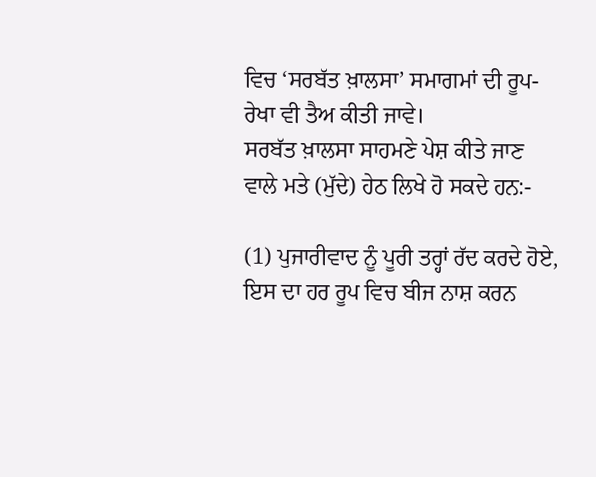ਵਿਚ ‘ਸਰਬੱਤ ਖ਼ਾਲਸਾ’ ਸਮਾਗਮਾਂ ਦੀ ਰੂਪ-ਰੇਖਾ ਵੀ ਤੈਅ ਕੀਤੀ ਜਾਵੇ।
ਸਰਬੱਤ ਖ਼ਾਲਸਾ ਸਾਹਮਣੇ ਪੇਸ਼ ਕੀਤੇ ਜਾਣ ਵਾਲੇ ਮਤੇ (ਮੁੱਦੇ) ਹੇਠ ਲਿਖੇ ਹੋ ਸਕਦੇ ਹਨ:-

(1) ਪੁਜਾਰੀਵਾਦ ਨੂੰ ਪੂਰੀ ਤਰ੍ਹਾਂ ਰੱਦ ਕਰਦੇ ਹੋਏ, ਇਸ ਦਾ ਹਰ ਰੂਪ ਵਿਚ ਬੀਜ ਨਾਸ਼ ਕਰਨ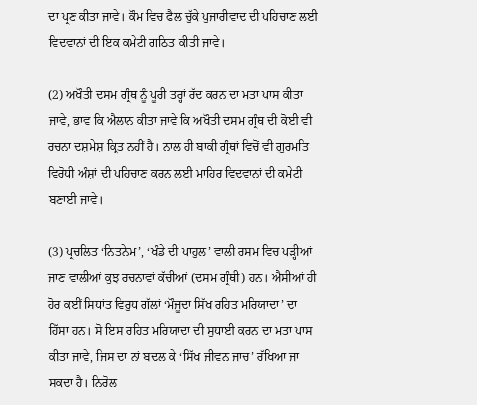ਦਾ ਪ੍ਰਣ ਕੀਤਾ ਜਾਵੇ। ਕੌਮ ਵਿਚ ਫੈਲ ਚੁੱਕੇ ਪੁਜਾਰੀਵਾਦ ਦੀ ਪਹਿਚਾਣ ਲਈ ਵਿਦਵਾਨਾਂ ਦੀ ਇਕ ਕਮੇਟੀ ਗਠਿਤ ਕੀਤੀ ਜਾਵੇ।

(2) ਅਖੌਤੀ ਦਸਮ ਗ੍ਰੰਥ ਨੂੰ ਪੂਰੀ ਤਰ੍ਹਾਂ ਰੱਦ ਕਰਨ ਦਾ ਮਤਾ ਪਾਸ ਕੀਤਾ ਜਾਵੇ, ਭਾਵ ਕਿ ਐਲਾਨ ਕੀਤਾ ਜਾਵੇ ਕਿ ਅਖੌਤੀ ਦਸਮ ਗ੍ਰੰਥ ਦੀ ਕੋਈ ਵੀ ਰਚਨਾ ਦਸ਼ਮੇਸ਼ ਕ੍ਰਿਤ ਨਹੀਂ ਹੈ। ਨਾਲ ਹੀ ਬਾਕੀ ਗ੍ਰੰਥਾਂ ਵਿਚੋਂ ਵੀ ਗੁਰਮਤਿ ਵਿਰੋਧੀ ਅੰਸ਼ਾਂ ਦੀ ਪਹਿਚਾਣ ਕਰਨ ਲਈ ਮਾਹਿਰ ਵਿਦਵਾਨਾਂ ਦੀ ਕਮੇਟੀ ਬਣਾਈ ਜਾਵੇ।

(3) ਪ੍ਰਚਲਿਤ ‘ਨਿਤਨੇਮ’, ‘ਖੰਡੇ ਦੀ ਪਾਹੁਲ’ ਵਾਲੀ ਰਸਮ ਵਿਚ ਪੜ੍ਹੀਆਂ ਜਾਣ ਵਾਲੀਆਂ ਕੁਝ ਰਚਨਾਵਾਂ ਕੱਚੀਆਂ (ਦਸਮ ਗ੍ਰੰਥੀ) ਹਨ। ਐਸੀਆਂ ਹੀ ਹੋਰ ਕਈਂ ਸਿਧਾਂਤ ਵਿਰੁਧ ਗੱਲਾਂ ‘ਮੌਜੂਦਾ ਸਿੱਖ ਰਹਿਤ ਮਰਿਯਾਦਾ’ ਦਾ ਹਿੱਸਾ ਹਨ। ਸੋ ਇਸ ਰਹਿਤ ਮਰਿਯਾਦਾ ਦੀ ਸੁਧਾਈ ਕਰਨ ਦਾ ਮਤਾ ਪਾਸ ਕੀਤਾ ਜਾਵੇ, ਜਿਸ ਦਾ ਨਾਂ ਬਦਲ ਕੇ ‘ਸਿੱਖ ਜੀਵਨ ਜਾਚ’ ਰੱਖਿਆ ਜਾ ਸਕਦਾ ਹੈ। ਨਿਰੋਲ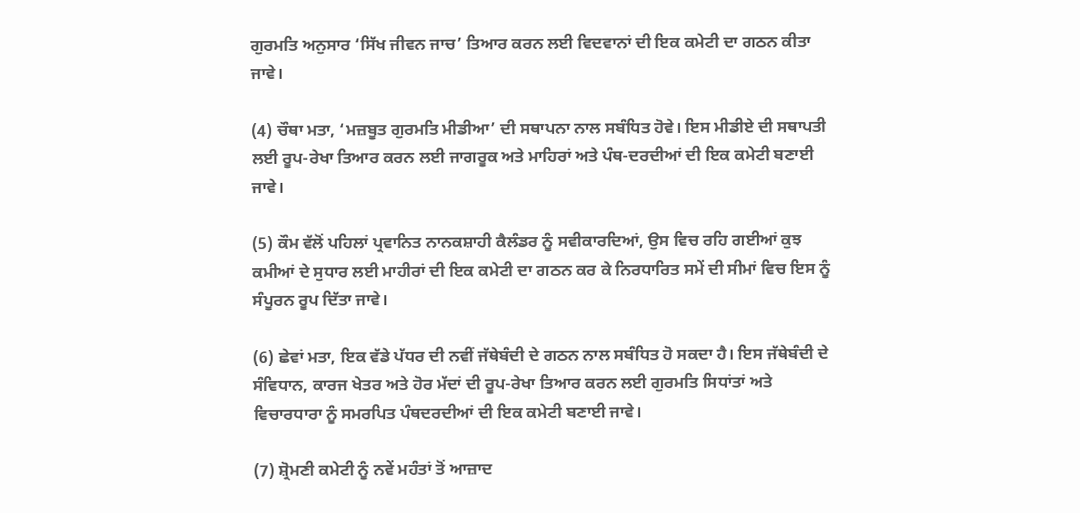ਗੁਰਮਤਿ ਅਨੁਸਾਰ ‘ਸਿੱਖ ਜੀਵਨ ਜਾਚ’ ਤਿਆਰ ਕਰਨ ਲਈ ਵਿਦਵਾਨਾਂ ਦੀ ਇਕ ਕਮੇਟੀ ਦਾ ਗਠਨ ਕੀਤਾ ਜਾਵੇ।

(4) ਚੌਥਾ ਮਤਾ, ‘ਮਜ਼ਬੂਤ ਗੁਰਮਤਿ ਮੀਡੀਆ’ ਦੀ ਸਥਾਪਨਾ ਨਾਲ ਸਬੰਧਿਤ ਹੋਵੇ। ਇਸ ਮੀਡੀਏ ਦੀ ਸਥਾਪਤੀ ਲਈ ਰੂਪ-ਰੇਖਾ ਤਿਆਰ ਕਰਨ ਲਈ ਜਾਗਰੂਕ ਅਤੇ ਮਾਹਿਰਾਂ ਅਤੇ ਪੰਥ-ਦਰਦੀਆਂ ਦੀ ਇਕ ਕਮੇਟੀ ਬਣਾਈ ਜਾਵੇ।

(5) ਕੌਮ ਵੱਲੋਂ ਪਹਿਲਾਂ ਪ੍ਰਵਾਨਿਤ ਨਾਨਕਸ਼ਾਹੀ ਕੈਲੰਡਰ ਨੂੰ ਸਵੀਕਾਰਦਿਆਂ, ਉਸ ਵਿਚ ਰਹਿ ਗਈਆਂ ਕੁਝ ਕਮੀਆਂ ਦੇ ਸੁਧਾਰ ਲਈ ਮਾਹੀਰਾਂ ਦੀ ਇਕ ਕਮੇਟੀ ਦਾ ਗਠਨ ਕਰ ਕੇ ਨਿਰਧਾਰਿਤ ਸਮੇਂ ਦੀ ਸੀਮਾਂ ਵਿਚ ਇਸ ਨੂੰ ਸੰਪੂਰਨ ਰੂਪ ਦਿੱਤਾ ਜਾਵੇ।

(6) ਛੇਵਾਂ ਮਤਾ, ਇਕ ਵੱਡੇ ਪੱਧਰ ਦੀ ਨਵੀਂ ਜੱਥੇਬੰਦੀ ਦੇ ਗਠਨ ਨਾਲ ਸਬੰਧਿਤ ਹੋ ਸਕਦਾ ਹੈ। ਇਸ ਜੱਥੇਬੰਦੀ ਦੇ ਸੰਵਿਧਾਨ, ਕਾਰਜ ਖੇਤਰ ਅਤੇ ਹੋਰ ਮੱਦਾਂ ਦੀ ਰੂਪ-ਰੇਖਾ ਤਿਆਰ ਕਰਨ ਲਈ ਗੁਰਮਤਿ ਸਿਧਾਂਤਾਂ ਅਤੇ ਵਿਚਾਰਧਾਰਾ ਨੂੰ ਸਮਰਪਿਤ ਪੰਥਦਰਦੀਆਂ ਦੀ ਇਕ ਕਮੇਟੀ ਬਣਾਈ ਜਾਵੇ।

(7) ਸ਼੍ਰੋਮਣੀ ਕਮੇਟੀ ਨੂੰ ਨਵੇਂ ਮਹੰਤਾਂ ਤੋਂ ਆਜ਼ਾਦ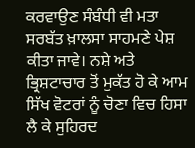ਕਰਵਾਉਣ ਸੰਬੰਧੀ ਵੀ ਮਤਾ ਸਰਬੱਤ ਖ਼ਾਲਸਾ ਸਾਹਮਣੇ ਪੇਸ਼ ਕੀਤਾ ਜਾਵੇ। ਨਸ਼ੇ ਅਤੇ ਭ੍ਰਿਸ਼ਟਾਚਾਰ ਤੋਂ ਮੁਕੱਤ ਹੋ ਕੇ ਆਮ ਸਿੱਖ ਵੋਟਰਾਂ ਨੂੰ ਚੋਣਾ ਵਿਚ ਹਿਸਾ ਲੈ ਕੇ ਸੁਹਿਰਦ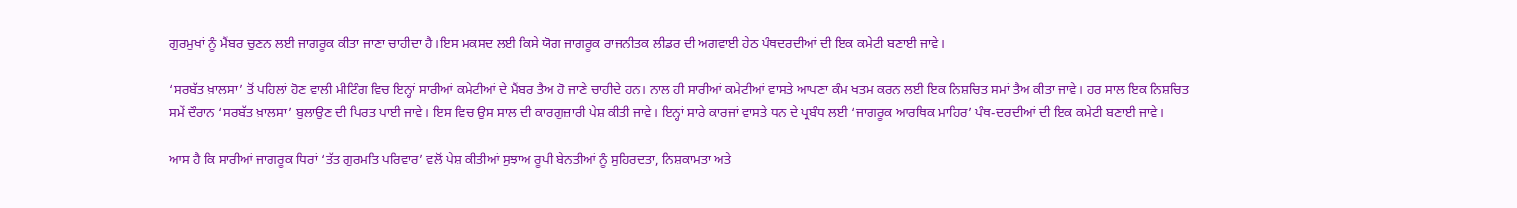ਗੁਰਮੁਖਾਂ ਨੂੰ ਮੈਂਬਰ ਚੁਣਨ ਲਈ ਜਾਗਰੂਕ ਕੀਤਾ ਜਾਣਾ ਚਾਹੀਦਾ ਹੈ।ਇਸ ਮਕਸਦ ਲਈ ਕਿਸੇ ਯੋਗ ਜਾਗਰੂਕ ਰਾਜਨੀਤਕ ਲੀਡਰ ਦੀ ਅਗਵਾਈ ਹੇਠ ਪੰਥਦਰਦੀਆਂ ਦੀ ਇਕ ਕਮੇਟੀ ਬਣਾਈ ਜਾਵੇ।

‘ਸਰਬੱਤ ਖ਼ਾਲਸਾ’ ਤੋਂ ਪਹਿਲਾਂ ਹੋਣ ਵਾਲੀ ਮੀਟਿੰਗ ਵਿਚ ਇਨ੍ਹਾਂ ਸਾਰੀਆਂ ਕਮੇਟੀਆਂ ਦੇ ਮੈਂਬਰ ਤੈਅ ਹੋ ਜਾਣੇ ਚਾਹੀਦੇ ਹਨ। ਨਾਲ ਹੀ ਸਾਰੀਆਂ ਕਮੇਟੀਆਂ ਵਾਸਤੇ ਆਪਣਾ ਕੰਮ ਖਤਮ ਕਰਨ ਲਈ ਇਕ ਨਿਸ਼ਚਿਤ ਸਮਾਂ ਤੈਅ ਕੀਤਾ ਜਾਵੇ। ਹਰ ਸਾਲ ਇਕ ਨਿਸ਼ਚਿਤ ਸਮੇਂ ਦੌਰਾਨ ‘ਸਰਬੱਤ ਖ਼ਾਲਸਾ’ ਬੁਲਾਉਣ ਦੀ ਪਿਰਤ ਪਾਈ ਜਾਵੇ। ਇਸ ਵਿਚ ਉਸ ਸਾਲ ਦੀ ਕਾਰਗੁਜ਼ਾਰੀ ਪੇਸ਼ ਕੀਤੀ ਜਾਵੇ। ਇਨ੍ਹਾਂ ਸਾਰੇ ਕਾਰਜਾਂ ਵਾਸਤੇ ਧਨ ਦੇ ਪ੍ਰਬੰਧ ਲਈ ‘ਜਾਗਰੂਕ ਆਰਥਿਕ ਮਾਹਿਰ’ ਪੰਥ-ਦਰਦੀਆਂ ਦੀ ਇਕ ਕਮੇਟੀ ਬਣਾਈ ਜਾਵੇ।

ਆਸ ਹੈ ਕਿ ਸਾਰੀਆਂ ਜਾਗਰੂਕ ਧਿਰਾਂ ‘ਤੱਤ ਗੁਰਮਤਿ ਪਰਿਵਾਰ’ ਵਲੋਂ ਪੇਸ਼ ਕੀਤੀਆਂ ਸੁਝਾਅ ਰੂਪੀ ਬੇਨਤੀਆਂ ਨੂੰ ਸੁਹਿਰਦਤਾ, ਨਿਸ਼ਕਾਮਤਾ ਅਤੇ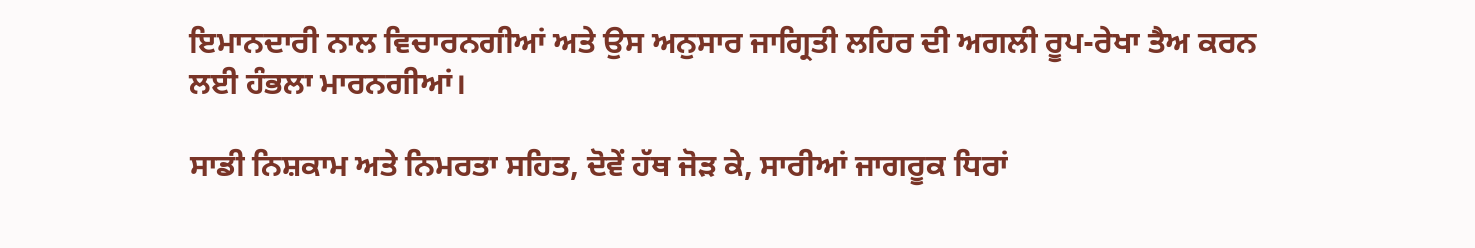ਇਮਾਨਦਾਰੀ ਨਾਲ ਵਿਚਾਰਨਗੀਆਂ ਅਤੇ ਉਸ ਅਨੁਸਾਰ ਜਾਗ੍ਰਿਤੀ ਲਹਿਰ ਦੀ ਅਗਲੀ ਰੂਪ-ਰੇਖਾ ਤੈਅ ਕਰਨ ਲਈ ਹੰਭਲਾ ਮਾਰਨਗੀਆਂ।

ਸਾਡੀ ਨਿਸ਼ਕਾਮ ਅਤੇ ਨਿਮਰਤਾ ਸਹਿਤ, ਦੋਵੇਂ ਹੱਥ ਜੋੜ ਕੇ, ਸਾਰੀਆਂ ਜਾਗਰੂਕ ਧਿਰਾਂ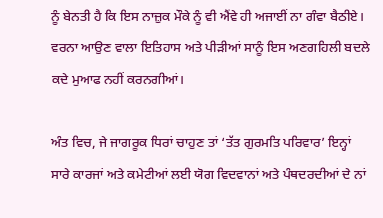ਨੂੰ ਬੇਨਤੀ ਹੈ ਕਿ ਇਸ ਨਾਜ਼ੁਕ ਮੌਕੇ ਨੂੰ ਵੀ ਐਂਵੇ ਹੀ ਅਜਾਈਂ ਨਾ ਗੰਵਾ ਬੈਠੀਏ। ਵਰਨਾ ਆਉਣ ਵਾਲਾ ਇਤਿਹਾਸ ਅਤੇ ਪੀੜੀਆਂ ਸਾਨੂੰ ਇਸ ਅਣਗਹਿਲੀ ਬਦਲੇ ਕਦੇ ਮੁਆਫ ਨਹੀਂ ਕਰਨਗੀਆਂ।

ਅੰਤ ਵਿਚ, ਜੇ ਜਾਗਰੂਕ ਧਿਰਾਂ ਚਾਹੁਣ ਤਾਂ ‘ਤੱਤ ਗੁਰਮਤਿ ਪਰਿਵਾਰ’ ਇਨ੍ਹਾਂ ਸਾਰੇ ਕਾਰਜਾਂ ਅਤੇ ਕਮੇਟੀਆਂ ਲਈ ਯੋਗ ਵਿਦਵਾਨਾਂ ਅਤੇ ਪੰਥਦਰਦੀਆਂ ਦੇ ਨਾਂ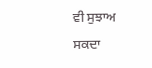ਵੀ ਸੁਝਾਅ ਸਕਦਾ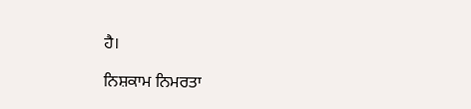ਹੈ।

ਨਿਸ਼ਕਾਮ ਨਿਮਰਤਾ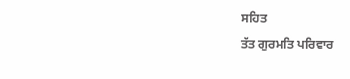ਸਹਿਤ
ਤੱਤ ਗੁਰਮਤਿ ਪਰਿਵਾਰ